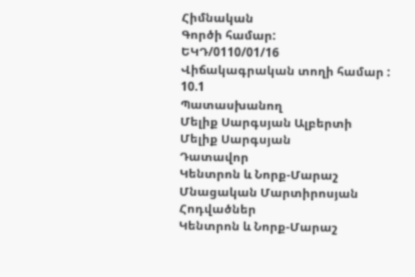Հիմնական
Գործի համար:
ԵԿԴ/0110/01/16
Վիճակագրական տողի համար :
10.1
Պատասխանող
Մելիք Սարգսյան Ալբերտի
Մելիք Սարգսյան
Դատավոր
Կենտրոն և Նորք-Մարաշ
Մնացական Մարտիրոսյան
Հոդվածներ
Կենտրոն և Նորք-Մարաշ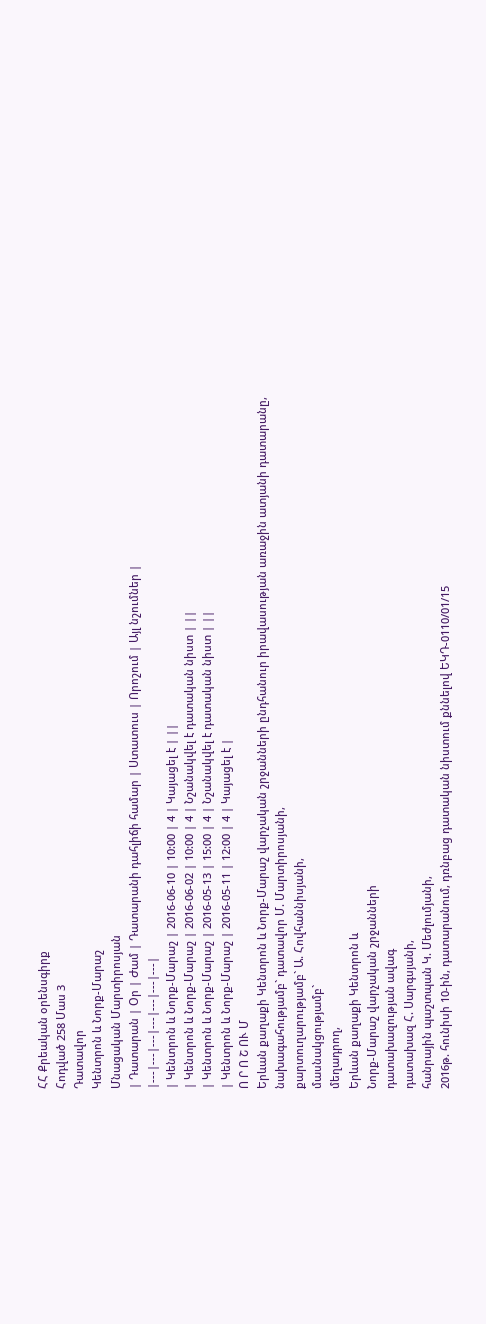ՀՀ Քրեական օրենսգիրք
Հոդված 258 Մաս 3
Դատավոր
Կենտրոն և Նորք-Մարաշ
Մնացական Մարտիրոսյան
| Դատարան | Օր | Ժամ | Դատարանի դահլիճի համար | Ստատուս | Որոշում | Այլ նշումներ |
|---|---|---|---|---|---|---|
| Կենտրոն և Նորք-Մարաշ | 2016-06-10 | 10:00 | 4 | Կայացել է | ||
| Կենտրոն և Նորք-Մարաշ | 2016-06-02 | 10:00 | 4 | Նշանակվել է դատական նիստ | ||
| Կենտրոն և Նորք-Մարաշ | 2016-05-13 | 15:00 | 4 | Նշանակվել է դատական նիստ | ||
| Կենտրոն և Նորք-Մարաշ | 2016-05-11 | 12:00 | 4 | Կայացել է |
Ո Ր Ո Շ ՈՒ Մ
Երևան քաղաքի Կենտրոն և Նորք-Մարաշ վարչական շրջանների ընդհանուր իրավասության առաջին ատյանի դատարանը,
նախագահությամբ` դատավոր Մ. Մարտիրոսյանի,
քարտուղարությամբ` Ա. Հովհաննիսյանի,
մասնակցությամբ`
մեղադրող,
Երևան քաղաքի Կենտրոն և
Նորք-Մարաշ վարչական շրջանների
դատախազության ավագ
դատախազ Հ. Սարգսյանի,
հանրային պաշտպան Կ. Մեժլումյանի,
2016թ. հունիսի 10-ին, դատարանում, դռնբաց դատական նիստում քննելով ԵԿԴ-0110/01/15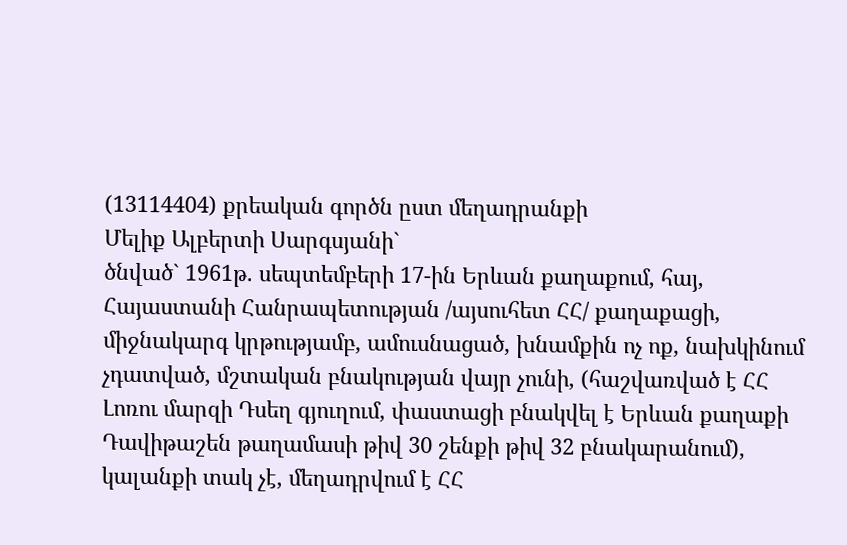(13114404) քրեական գործն ըստ մեղադրանքի
Մելիք Ալբերտի Սարգսյանի`
ծնված` 1961թ. սեպտեմբերի 17-ին Երևան քաղաքում, հայ, Հայաստանի Հանրապետության /այսուհետ ՀՀ/ քաղաքացի, միջնակարգ կրթությամբ, ամուսնացած, խնամքին ոչ ոք, նախկինում չդատված, մշտական բնակության վայր չունի, (հաշվառված է ՀՀ Լոռու մարզի Դսեղ գյուղում, փաստացի բնակվել է Երևան քաղաքի Դավիթաշեն թաղամասի թիվ 30 շենքի թիվ 32 բնակարանում), կալանքի տակ չէ, մեղադրվում է ՀՀ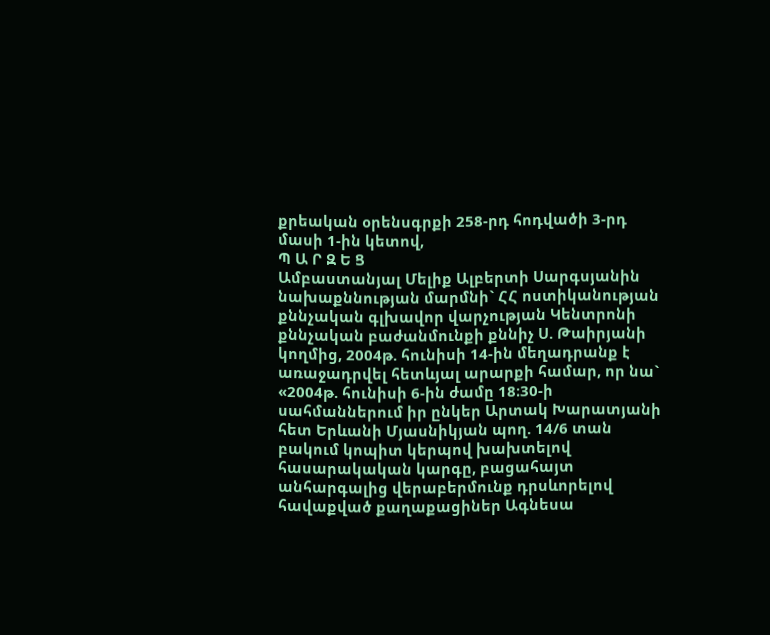քրեական օրենսգրքի 258-րդ հոդվածի 3-րդ մասի 1-ին կետով,
Պ Ա Ր Զ Ե Ց
Ամբաստանյալ Մելիք Ալբերտի Սարգսյանին նախաքննության մարմնի` ՀՀ ոստիկանության քննչական գլխավոր վարչության Կենտրոնի քննչական բաժանմունքի քննիչ Ս. Թաիրյանի կողմից, 2004թ. հունիսի 14-ին մեղադրանք է առաջադրվել հետևյալ արարքի համար, որ նա`
«2004թ. հունիսի 6-ին ժամը 18։30-ի սահմաններում իր ընկեր Արտակ Խարատյանի հետ Երևանի Մյասնիկյան պող. 14/6 տան բակում կոպիտ կերպով խախտելով հասարակական կարգը, բացահայտ անհարգալից վերաբերմունք դրսևորելով հավաքված քաղաքացիներ Ագնեսա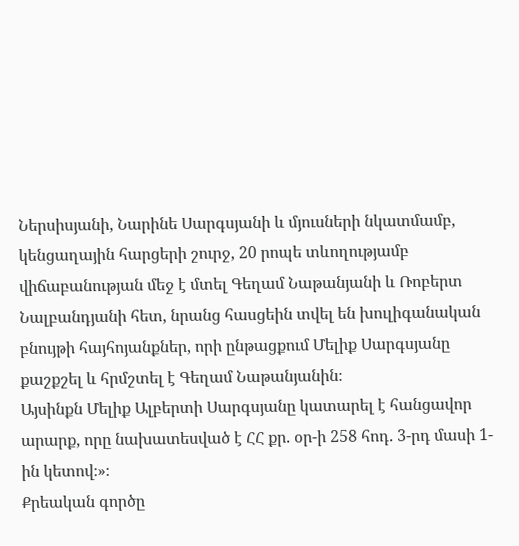Ներսիսյանի, Նարինե Սարգսյանի և մյուսների նկատմամբ, կենցաղային հարցերի շուրջ, 20 րոպե տևողությամբ վիճաբանության մեջ է մտել Գեղամ Նաթանյանի և Ռոբերտ Նալբանդյանի հետ, նրանց հասցեին տվել են խուլիգանական բնույթի հայհոյանքներ, որի ընթացքում Մելիք Սարգսյանը քաշքշել և հրմշտել է Գեղամ Նաթանյանին։
Այսինքն Մելիք Ալբերտի Սարգսյանը կատարել է հանցավոր արարք, որը նախատեսված է ՀՀ քր. օր-ի 258 հոդ. 3-րդ մասի 1-ին կետով։»։
Քրեական գործը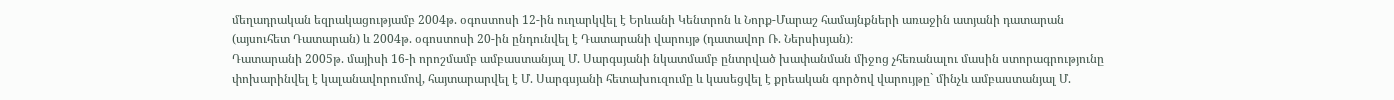մեղադրական եզրակացությամբ 2004թ. օգոստոսի 12-ին ուղարկվել է Երևանի Կենտրոն և Նորք-Մարաշ համայնքների առաջին ատյանի դատարան (այսուհետ Դատարան) և 2004թ. օգոստոսի 20-ին ընդունվել է Դատարանի վարույթ (դատավոր Ռ. Ներսիսյան)։
Դատարանի 2005թ. մայիսի 16-ի որոշմամբ ամբաստանյալ Մ. Սարգսյանի նկատմամբ ընտրված խափանման միջոց չհեռանալու մասին ստորագրությունը փոխարինվել է կալանավորումով, հայտարարվել է Մ. Սարգսյանի հետախուզումը և կասեցվել է քրեական գործով վարույթը` մինչև ամբաստանյալ Մ.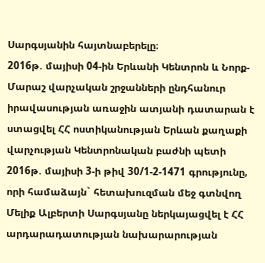Սարգսյանին հայտնաբերելը։
2016թ. մայիսի 04-ին Երևանի Կենտրոն և Նորք-Մարաշ վարչական շրջանների ընդհանուր իրավասության առաջին ատյանի դատարան է ստացվել ՀՀ ոստիկանության Երևան քաղաքի վարչության Կենտրոնական բաժնի պետի 2016թ. մայիսի 3-ի թիվ 30/1-2-1471 գրությունը, որի համաձայն` հետախուզման մեջ գտնվող Մելիք Ալբերտի Սարգսյանը ներկայացվել է ՀՀ արդարադատության նախարարության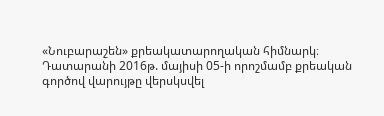«Նուբարաշեն» քրեակատարողական հիմնարկ։
Դատարանի 2016թ. մայիսի 05-ի որոշմամբ քրեական գործով վարույթը վերսկսվել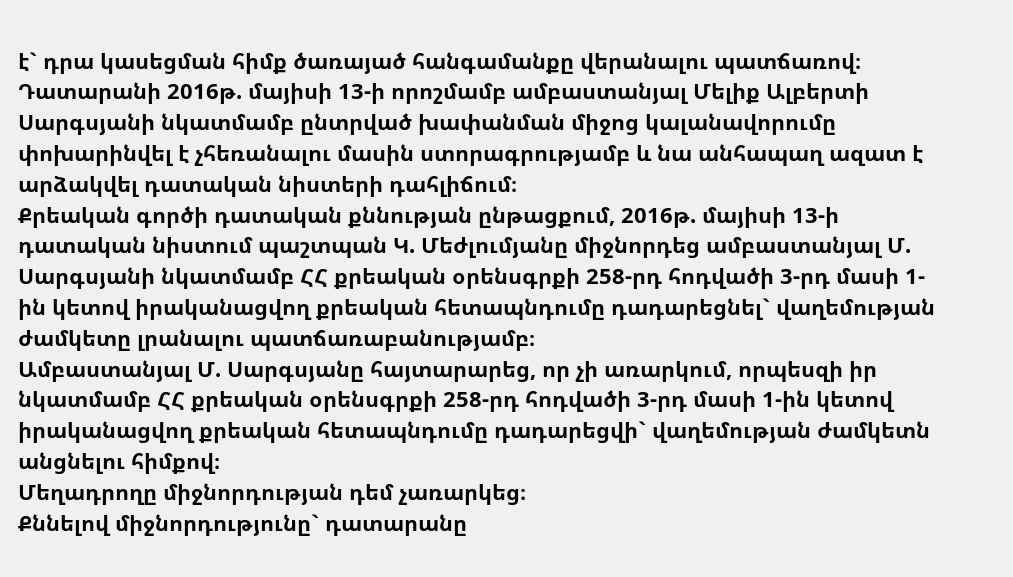է` դրա կասեցման հիմք ծառայած հանգամանքը վերանալու պատճառով։
Դատարանի 2016թ. մայիսի 13-ի որոշմամբ ամբաստանյալ Մելիք Ալբերտի Սարգսյանի նկատմամբ ընտրված խափանման միջոց կալանավորումը փոխարինվել է չհեռանալու մասին ստորագրությամբ և նա անհապաղ ազատ է արձակվել դատական նիստերի դահլիճում։
Քրեական գործի դատական քննության ընթացքում, 2016թ. մայիսի 13-ի դատական նիստում պաշտպան Կ. Մեժլումյանը միջնորդեց ամբաստանյալ Մ. Սարգսյանի նկատմամբ ՀՀ քրեական օրենսգրքի 258-րդ հոդվածի 3-րդ մասի 1-ին կետով իրականացվող քրեական հետապնդումը դադարեցնել` վաղեմության ժամկետը լրանալու պատճառաբանությամբ։
Ամբաստանյալ Մ. Սարգսյանը հայտարարեց, որ չի առարկում, որպեսզի իր նկատմամբ ՀՀ քրեական օրենսգրքի 258-րդ հոդվածի 3-րդ մասի 1-ին կետով իրականացվող քրեական հետապնդումը դադարեցվի` վաղեմության ժամկետն անցնելու հիմքով։
Մեղադրողը միջնորդության դեմ չառարկեց։
Քննելով միջնորդությունը` դատարանը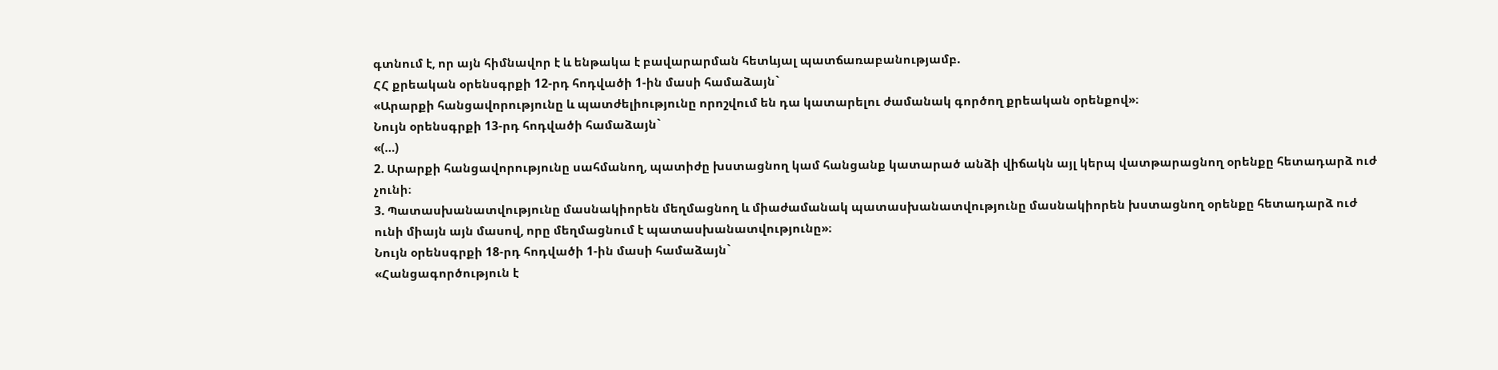գտնում է, որ այն հիմնավոր է և ենթակա է բավարարման հետևյալ պատճառաբանությամբ.
ՀՀ քրեական օրենսգրքի 12-րդ հոդվածի 1-ին մասի համաձայն`
«Արարքի հանցավորությունը և պատժելիությունը որոշվում են դա կատարելու ժամանակ գործող քրեական օրենքով»։
Նույն օրենսգրքի 13-րդ հոդվածի համաձայն`
«(…)
2. Արարքի հանցավորությունը սահմանող, պատիժը խստացնող կամ հանցանք կատարած անձի վիճակն այլ կերպ վատթարացնող օրենքը հետադարձ ուժ չունի։
3. Պատասխանատվությունը մասնակիորեն մեղմացնող և միաժամանակ պատասխանատվությունը մասնակիորեն խստացնող օրենքը հետադարձ ուժ ունի միայն այն մասով, որը մեղմացնում է պատասխանատվությունը»։
Նույն օրենսգրքի 18-րդ հոդվածի 1-ին մասի համաձայն`
«Հանցագործություն է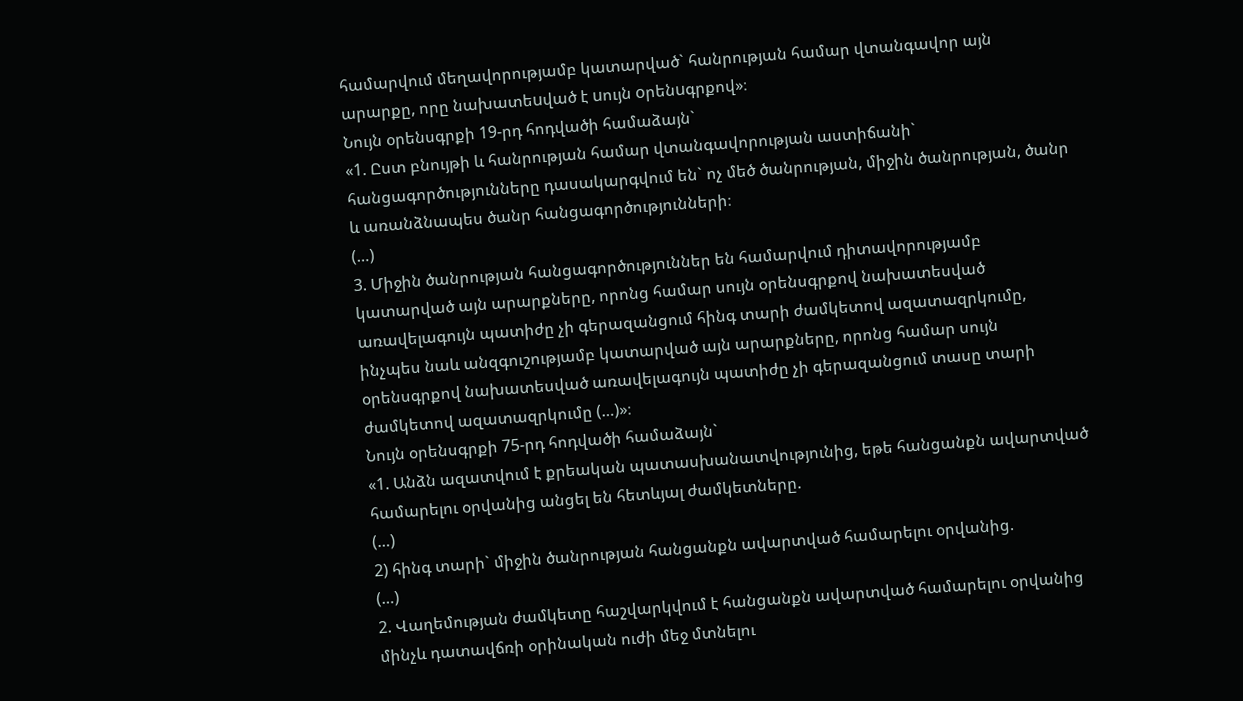համարվում մեղավորությամբ կատարված` հանրության համար վտանգավոր այն արարքը, որը նախատեuված է uույն oրենuգրքով»։
Նույն օրենսգրքի 19-րդ հոդվածի համաձայն`
«1. Ըստ բնույթի և հանրության համար վտանգավորության աստիճանի` հանցագործությունները դասակարգվում են` ոչ մեծ ծանրության, միջին ծանրության, ծանր և առանձնապես ծանր հանցագործությունների։
(…)
3. Միջին ծանրության հանցագործություններ են համարվում դիտավորությամբ կատարված այն արարքները, որոնց համար սույն օրենսգրքով նախատեսված առավելագույն պատիժը չի գերազանցում հինգ տարի ժամկետով ազատազրկումը, ինչպես նաև անզգուշությամբ կատարված այն արարքները, որոնց համար սույն օրենսգրքով նախատեսված առավելագույն պատիժը չի գերազանցում տասը տարի ժամկետով ազատազրկումը (…)»։
Նույն օրենսգրքի 75-րդ հոդվածի համաձայն`
«1. Անձն ազատվում է քրեական պատասխանատվությունից, եթե հանցանքն ավարտված համարելու օրվանից անցել են հետևյալ ժամկետները.
(…)
2) հինգ տարի` միջին ծանրության հանցանքն ավարտված համարելու օրվանից.
(…)
2. Վաղեմության ժամկետը հաշվարկվում է հանցանքն ավարտված համարելու օրվանից մինչև դատավճռի օրինական ուժի մեջ մտնելու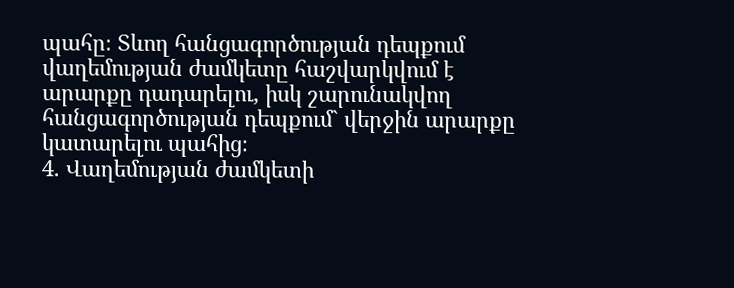պահը։ Տևող հանցագործության դեպքում վաղեմության ժամկետը հաշվարկվում է արարքը դադարելու, իսկ շարունակվող հանցագործության դեպքում` վերջին արարքը կատարելու պահից։
4. Վաղեմության ժամկետի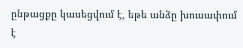ընթացքը կասեցվում է, եթե անձը խուսափում է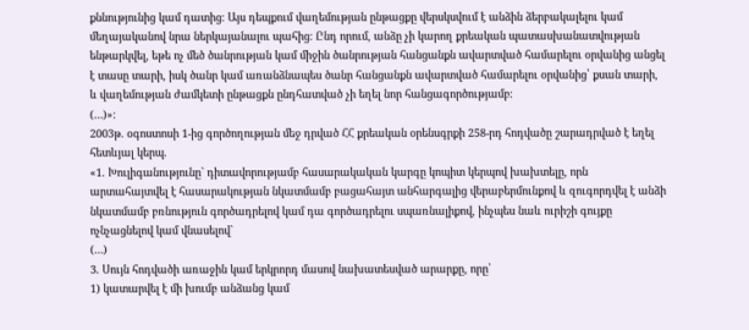քննությունից կամ դատից։ Այս դեպքում վաղեմության ընթացքը վերսկսվում է անձին ձերբակալելու կամ մեղայականով նրա ներկայանալու պահից։ Ընդ որում, անձը չի կարող քրեական պատասխանատվության ենթարկվել, եթե ոչ մեծ ծանրության կամ միջին ծանրության հանցանքն ավարտված համարելու օրվանից անցել է տասը տարի, իսկ ծանր կամ առանձնապես ծանր հանցանքն ավարտված համարելու օրվանից՝ քսան տարի, և վաղեմության ժամկետի ընթացքն ընդհատված չի եղել նոր հանցագործությամբ։
(…)»։
2003թ. օգոստոսի 1-ից գործողության մեջ դրված ՀՀ քրեական օրենսգրքի 258-րդ հոդվածը շարադրված է եղել հետևյալ կերպ.
«1. Խուլիգանությունը` դիտավորությամբ հասարակական կարգը կոպիտ կերպով խախտելը, որն արտահայտվել է հասարակության նկատմամբ բացահայտ անհարգալից վերաբերմունքով և զուգորդվել է անձի նկատմամբ բռնություն գործադրելով կամ դա գործադրելու սպառնալիքով, ինչպես նաև ուրիշի գույքը ոչնչացնելով կամ վնասելով`
(…)
3. Սույն հոդվածի առաջին կամ երկրորդ մասով նախատեսված արարքը, որը՝
1) կատարվել է մի խումբ անձանց կամ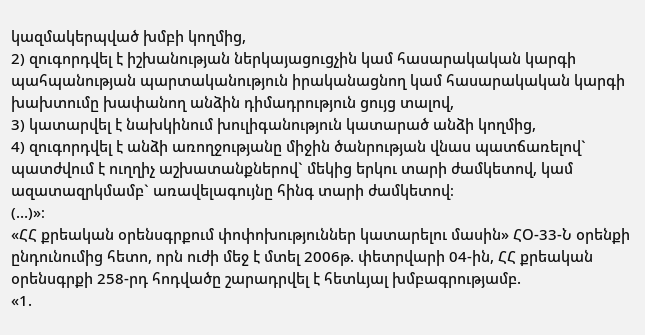կազմակերպված խմբի կողմից,
2) զուգորդվել է իշխանության ներկայացուցչին կամ հասարակական կարգի պահպանության պարտականություն իրականացնող կամ հասարակական կարգի խախտումը խափանող անձին դիմադրություն ցույց տալով,
3) կատարվել է նախկինում խուլիգանություն կատարած անձի կողմից,
4) զուգորդվել է անձի առողջությանը միջին ծանրության վնաս պատճառելով`
պատժվում է ուղղիչ աշխատանքներով` մեկից երկու տարի ժամկետով, կամ ազատազրկմամբ` առավելագույնը հինգ տարի ժամկետով։
(…)»։
«ՀՀ քրեական օրենսգրքում փոփոխություններ կատարելու մասին» ՀՕ-33-Ն օրենքի ընդունումից հետո, որն ուժի մեջ է մտել 2006թ. փետրվարի 04-ին, ՀՀ քրեական օրենսգրքի 258-րդ հոդվածը շարադրվել է հետևյալ խմբագրությամբ.
«1.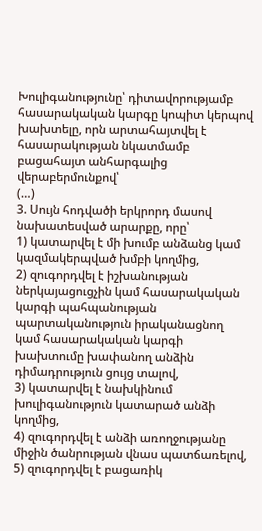Խուլիգանությունը՝ դիտավորությամբ հասարակական կարգը կոպիտ կերպով խախտելը, որն արտահայտվել է հասարակության նկատմամբ բացահայտ անհարգալից վերաբերմունքով՝
(…)
3. Սույն հոդվածի երկրորդ մասով նախատեսված արարքը, որը՝
1) կատարվել է մի խումբ անձանց կամ կազմակերպված խմբի կողմից,
2) զուգորդվել է իշխանության ներկայացուցչին կամ հասարակական կարգի պահպանության պարտականություն իրականացնող կամ հասարակական կարգի խախտումը խափանող անձին դիմադրություն ցույց տալով,
3) կատարվել է նախկինում խուլիգանություն կատարած անձի կողմից,
4) զուգորդվել է անձի առողջությանը միջին ծանրության վնաս պատճառելով,
5) զուգորդվել է բացառիկ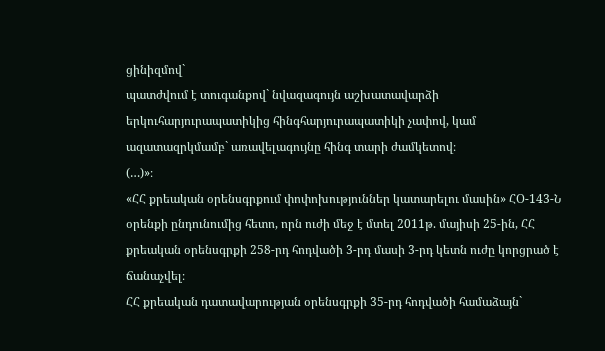ցինիզմով`
պատժվում է տուգանքով` նվազագույն աշխատավարձի երկուհարյուրապատիկից հինգհարյուրապատիկի չափով, կամ ազատազրկմամբ` առավելագույնը հինգ տարի ժամկետով։
(…)»։
«ՀՀ քրեական օրենսգրքում փոփոխություններ կատարելու մասին» ՀՕ-143-Ն օրենքի ընդունումից հետո, որն ուժի մեջ է մտել 2011թ. մայիսի 25-ին, ՀՀ քրեական օրենսգրքի 258-րդ հոդվածի 3-րդ մասի 3-րդ կետն ուժը կորցրած է ճանաչվել։
ՀՀ քրեական դատավարության օրենսգրքի 35-րդ հոդվածի համաձայն`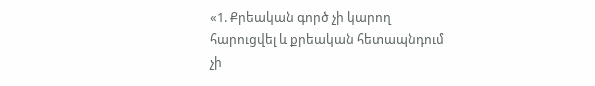«1. Քրեական գործ չի կարող հարուցվել և քրեական հետապնդում չի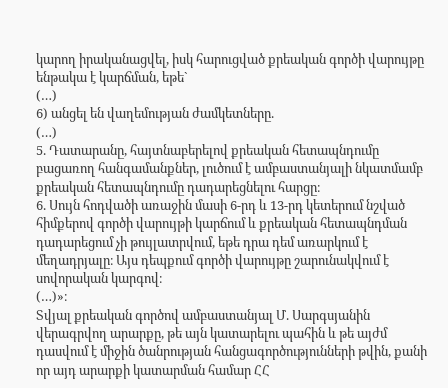կարող իրականացվել, իսկ հարուցված քրեական գործի վարույթը ենթակա է կարճման, եթե`
(…)
6) անցել են վաղեմության ժամկետները.
(…)
5. Դատարանը, հայտնաբերելով քրեական հետապնդումը բացառող հանգամանքներ, լուծում է ամբաստանյալի նկատմամբ քրեական հետապնդումը դադարեցնելու հարցը։
6. Սույն հոդվածի առաջին մասի 6-րդ և 13-րդ կետերում նշված հիմքերով գործի վարույթի կարճում և քրեական հետապնդման դադարեցում չի թույլատրվում, եթե դրա դեմ առարկում է մեղադրյալը։ Այս դեպքում գործի վարույթը շարունակվում է սովորական կարգով։
(…)»։
Տվյալ քրեական գործով ամբաստանյալ Մ. Սարգսյանին վերագրվող արարքը, թե այն կատարելու պահին և թե այժմ դասվում է միջին ծանրության հանցագործությունների թվին, քանի որ այդ արարքի կատարման համար ՀՀ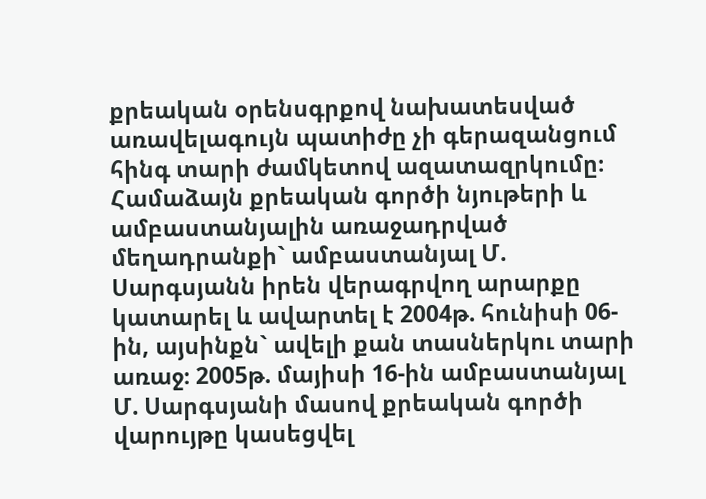քրեական օրենսգրքով նախատեսված առավելագույն պատիժը չի գերազանցում հինգ տարի ժամկետով ազատազրկումը։
Համաձայն քրեական գործի նյութերի և ամբաստանյալին առաջադրված մեղադրանքի` ամբաստանյալ Մ. Սարգսյանն իրեն վերագրվող արարքը կատարել և ավարտել է 2004թ. հունիսի 06-ին, այսինքն` ավելի քան տասներկու տարի առաջ։ 2005թ. մայիսի 16-ին ամբաստանյալ Մ. Սարգսյանի մասով քրեական գործի վարույթը կասեցվել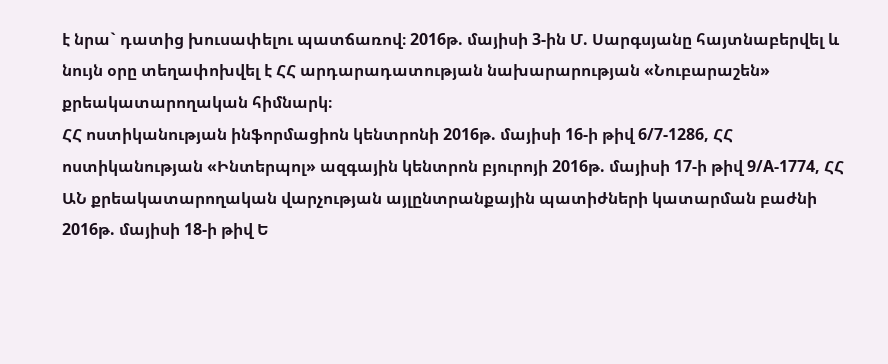է նրա` դատից խուսափելու պատճառով։ 2016թ. մայիսի 3-ին Մ. Սարգսյանը հայտնաբերվել և նույն օրը տեղափոխվել է ՀՀ արդարադատության նախարարության «Նուբարաշեն» քրեակատարողական հիմնարկ։
ՀՀ ոստիկանության ինֆորմացիոն կենտրոնի 2016թ. մայիսի 16-ի թիվ 6/7-1286, ՀՀ ոստիկանության «Ինտերպոլ» ազգային կենտրոն բյուրոյի 2016թ. մայիսի 17-ի թիվ 9/A-1774, ՀՀ ԱՆ քրեակատարողական վարչության այլընտրանքային պատիժների կատարման բաժնի 2016թ. մայիսի 18-ի թիվ Ե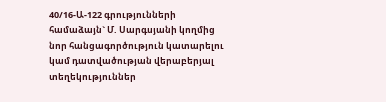40/16-Ա-122 գրությունների համաձայն` Մ. Սարգսյանի կողմից նոր հանցագործություն կատարելու կամ դատվածության վերաբերյալ տեղեկություններ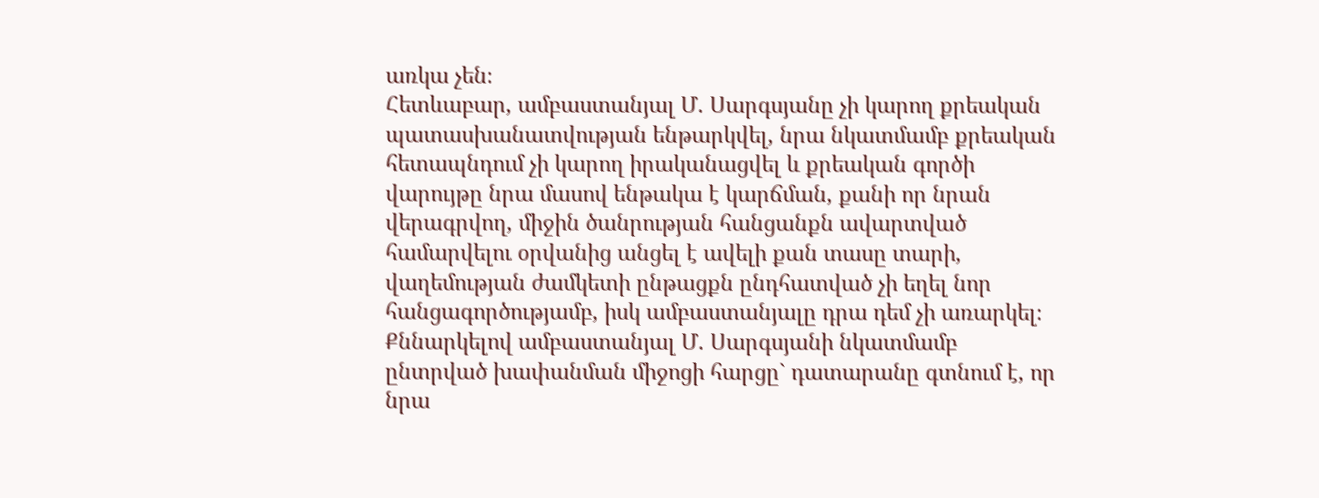առկա չեն։
Հետևաբար, ամբաստանյալ Մ. Սարգսյանը չի կարող քրեական պատասխանատվության ենթարկվել, նրա նկատմամբ քրեական հետապնդում չի կարող իրականացվել և քրեական գործի վարույթը նրա մասով ենթակա է կարճման, քանի որ նրան վերագրվող, միջին ծանրության հանցանքն ավարտված համարվելու օրվանից անցել է ավելի քան տասը տարի, վաղեմության ժամկետի ընթացքն ընդհատված չի եղել նոր հանցագործությամբ, իսկ ամբաստանյալը դրա դեմ չի առարկել։
Քննարկելով ամբաստանյալ Մ. Սարգսյանի նկատմամբ ընտրված խափանման միջոցի հարցը` դատարանը գտնում է, որ նրա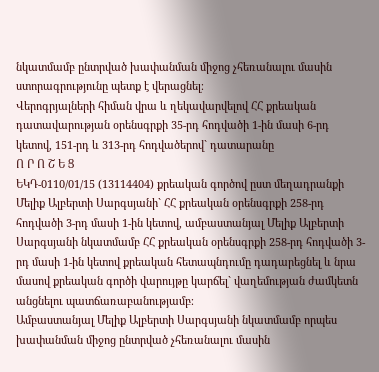նկատմամբ ընտրված խափանման միջոց չհեռանալու մասին ստորագրությունը պետք է վերացնել։
Վերոգրյալների հիման վրա և ղեկավարվելով ՀՀ քրեական դատավարության օրենսգրքի 35-րդ հոդվածի 1-ին մասի 6-րդ կետով, 151-րդ և 313-րդ հոդվածերով` դատարանը
Ո Ր Ո Շ Ե Ց
ԵԿԴ-0110/01/15 (13114404) քրեական գործով ըստ մեղադրանքի Մելիք Ալբերտի Սարգսյանի` ՀՀ քրեական օրենսգրքի 258-րդ հոդվածի 3-րդ մասի 1-ին կետով, ամբաստանյալ Մելիք Ալբերտի Սարգսյանի նկատմամբ ՀՀ քրեական օրենսգրքի 258-րդ հոդվածի 3-րդ մասի 1-ին կետով քրեական հետապնդումը դադարեցնել և նրա մասով քրեական գործի վարույթը կարճել` վաղեմության ժամկետն անցնելու պատճառաբանությամբ։
Ամբաստանյալ Մելիք Ալբերտի Սարգսյանի նկատմամբ որպես խափանման միջոց ընտրված չհեռանալու մասին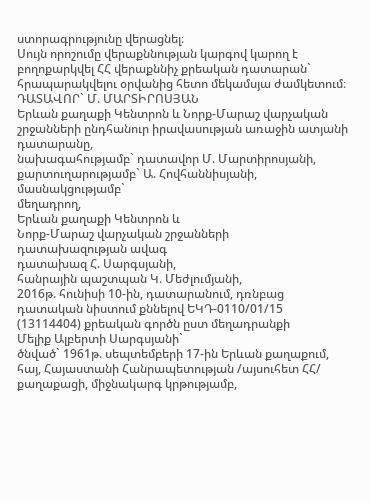ստորագրությունը վերացնել։
Սույն որոշումը վերաքննության կարգով կարող է բողոքարկվել ՀՀ վերաքննիչ քրեական դատարան` հրապարակվելու օրվանից հետո մեկամսյա ժամկետում։
ԴԱՏԱՎՈՐ` Մ. ՄԱՐՏԻՐՈՍՅԱՆ
Երևան քաղաքի Կենտրոն և Նորք-Մարաշ վարչական շրջանների ընդհանուր իրավասության առաջին ատյանի դատարանը,
նախագահությամբ` դատավոր Մ. Մարտիրոսյանի,
քարտուղարությամբ` Ա. Հովհաննիսյանի,
մասնակցությամբ`
մեղադրող,
Երևան քաղաքի Կենտրոն և
Նորք-Մարաշ վարչական շրջանների
դատախազության ավագ
դատախազ Հ. Սարգսյանի,
հանրային պաշտպան Կ. Մեժլումյանի,
2016թ. հունիսի 10-ին, դատարանում, դռնբաց դատական նիստում քննելով ԵԿԴ-0110/01/15 (13114404) քրեական գործն ըստ մեղադրանքի
Մելիք Ալբերտի Սարգսյանի`
ծնված` 1961թ. սեպտեմբերի 17-ին Երևան քաղաքում, հայ, Հայաստանի Հանրապետության /այսուհետ ՀՀ/ քաղաքացի, միջնակարգ կրթությամբ,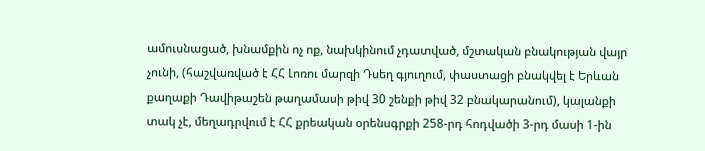ամուսնացած, խնամքին ոչ ոք, նախկինում չդատված, մշտական բնակության վայր չունի, (հաշվառված է ՀՀ Լոռու մարզի Դսեղ գյուղում, փաստացի բնակվել է Երևան քաղաքի Դավիթաշեն թաղամասի թիվ 30 շենքի թիվ 32 բնակարանում), կալանքի տակ չէ, մեղադրվում է ՀՀ քրեական օրենսգրքի 258-րդ հոդվածի 3-րդ մասի 1-ին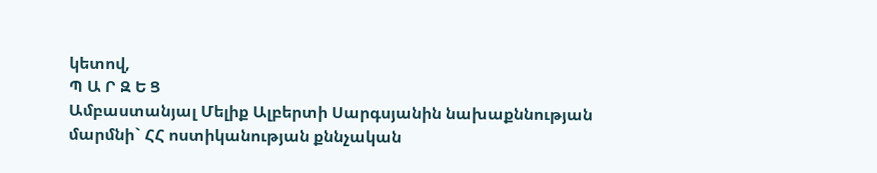կետով,
Պ Ա Ր Զ Ե Ց
Ամբաստանյալ Մելիք Ալբերտի Սարգսյանին նախաքննության մարմնի` ՀՀ ոստիկանության քննչական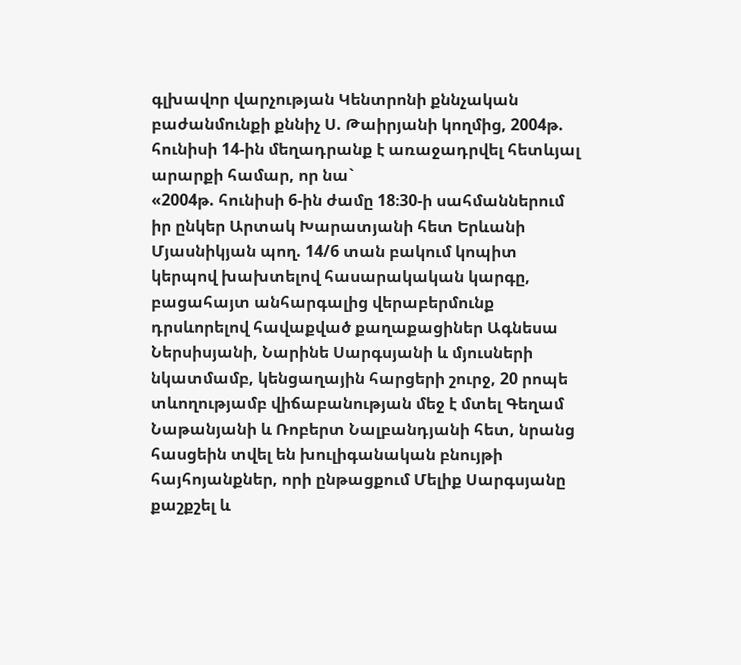գլխավոր վարչության Կենտրոնի քննչական բաժանմունքի քննիչ Ս. Թաիրյանի կողմից, 2004թ. հունիսի 14-ին մեղադրանք է առաջադրվել հետևյալ արարքի համար, որ նա`
«2004թ. հունիսի 6-ին ժամը 18։30-ի սահմաններում իր ընկեր Արտակ Խարատյանի հետ Երևանի Մյասնիկյան պող. 14/6 տան բակում կոպիտ կերպով խախտելով հասարակական կարգը, բացահայտ անհարգալից վերաբերմունք դրսևորելով հավաքված քաղաքացիներ Ագնեսա Ներսիսյանի, Նարինե Սարգսյանի և մյուսների նկատմամբ, կենցաղային հարցերի շուրջ, 20 րոպե տևողությամբ վիճաբանության մեջ է մտել Գեղամ Նաթանյանի և Ռոբերտ Նալբանդյանի հետ, նրանց հասցեին տվել են խուլիգանական բնույթի հայհոյանքներ, որի ընթացքում Մելիք Սարգսյանը քաշքշել և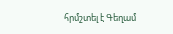հրմշտել է Գեղամ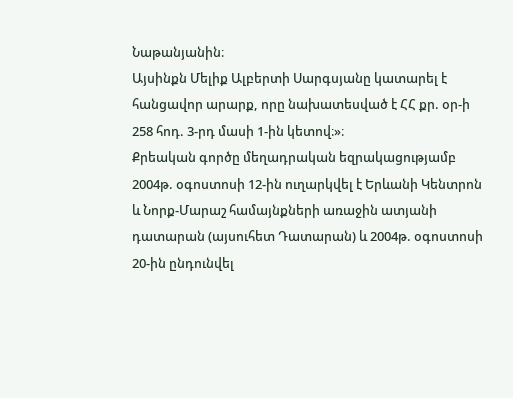Նաթանյանին։
Այսինքն Մելիք Ալբերտի Սարգսյանը կատարել է հանցավոր արարք, որը նախատեսված է ՀՀ քր. օր-ի 258 հոդ. 3-րդ մասի 1-ին կետով։»։
Քրեական գործը մեղադրական եզրակացությամբ 2004թ. օգոստոսի 12-ին ուղարկվել է Երևանի Կենտրոն և Նորք-Մարաշ համայնքների առաջին ատյանի դատարան (այսուհետ Դատարան) և 2004թ. օգոստոսի 20-ին ընդունվել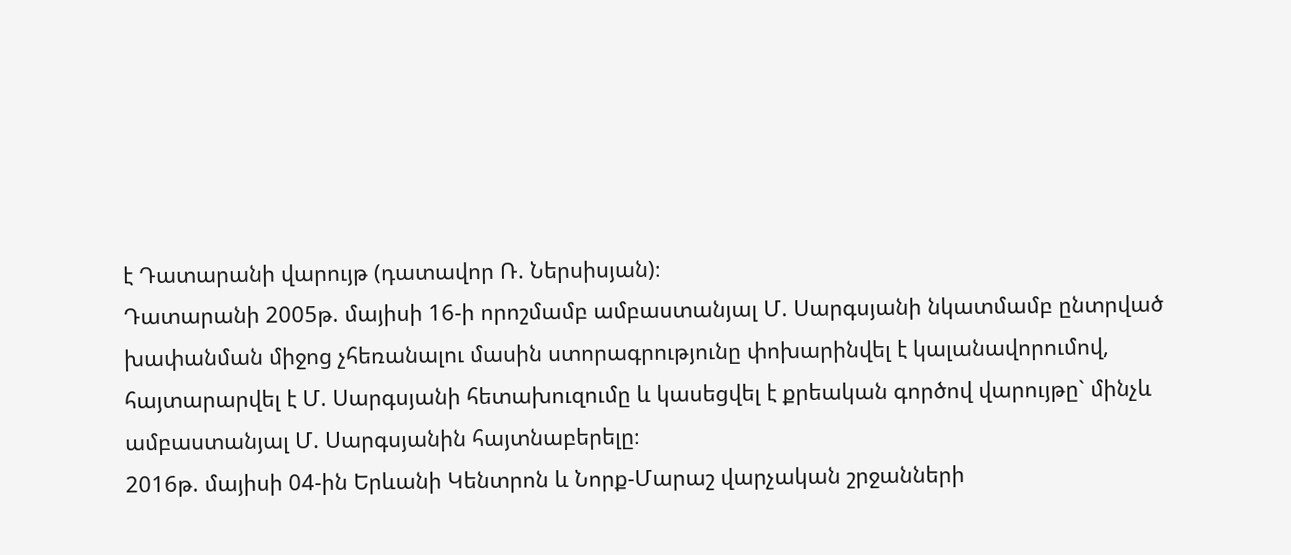է Դատարանի վարույթ (դատավոր Ռ. Ներսիսյան)։
Դատարանի 2005թ. մայիսի 16-ի որոշմամբ ամբաստանյալ Մ. Սարգսյանի նկատմամբ ընտրված խափանման միջոց չհեռանալու մասին ստորագրությունը փոխարինվել է կալանավորումով, հայտարարվել է Մ. Սարգսյանի հետախուզումը և կասեցվել է քրեական գործով վարույթը` մինչև ամբաստանյալ Մ. Սարգսյանին հայտնաբերելը։
2016թ. մայիսի 04-ին Երևանի Կենտրոն և Նորք-Մարաշ վարչական շրջանների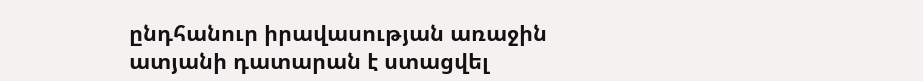ընդհանուր իրավասության առաջին ատյանի դատարան է ստացվել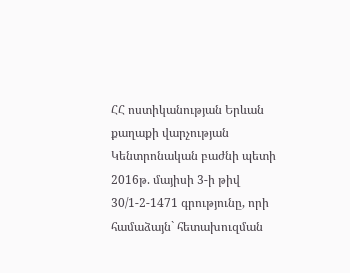ՀՀ ոստիկանության Երևան քաղաքի վարչության Կենտրոնական բաժնի պետի 2016թ. մայիսի 3-ի թիվ 30/1-2-1471 գրությունը, որի համաձայն` հետախուզման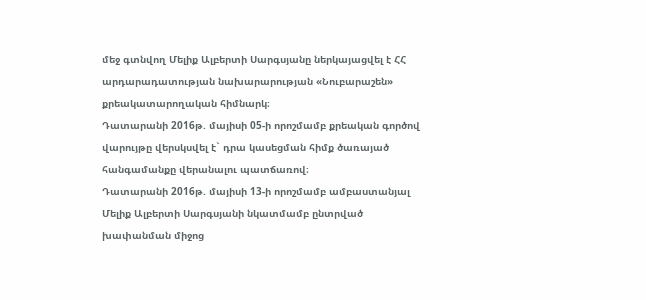մեջ գտնվող Մելիք Ալբերտի Սարգսյանը ներկայացվել է ՀՀ արդարադատության նախարարության «Նուբարաշեն» քրեակատարողական հիմնարկ։
Դատարանի 2016թ. մայիսի 05-ի որոշմամբ քրեական գործով վարույթը վերսկսվել է` դրա կասեցման հիմք ծառայած հանգամանքը վերանալու պատճառով։
Դատարանի 2016թ. մայիսի 13-ի որոշմամբ ամբաստանյալ Մելիք Ալբերտի Սարգսյանի նկատմամբ ընտրված խափանման միջոց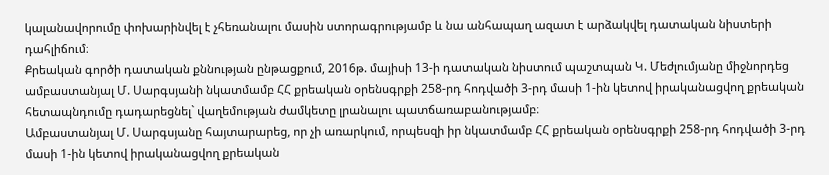կալանավորումը փոխարինվել է չհեռանալու մասին ստորագրությամբ և նա անհապաղ ազատ է արձակվել դատական նիստերի դահլիճում։
Քրեական գործի դատական քննության ընթացքում, 2016թ. մայիսի 13-ի դատական նիստում պաշտպան Կ. Մեժլումյանը միջնորդեց ամբաստանյալ Մ. Սարգսյանի նկատմամբ ՀՀ քրեական օրենսգրքի 258-րդ հոդվածի 3-րդ մասի 1-ին կետով իրականացվող քրեական հետապնդումը դադարեցնել` վաղեմության ժամկետը լրանալու պատճառաբանությամբ։
Ամբաստանյալ Մ. Սարգսյանը հայտարարեց, որ չի առարկում, որպեսզի իր նկատմամբ ՀՀ քրեական օրենսգրքի 258-րդ հոդվածի 3-րդ մասի 1-ին կետով իրականացվող քրեական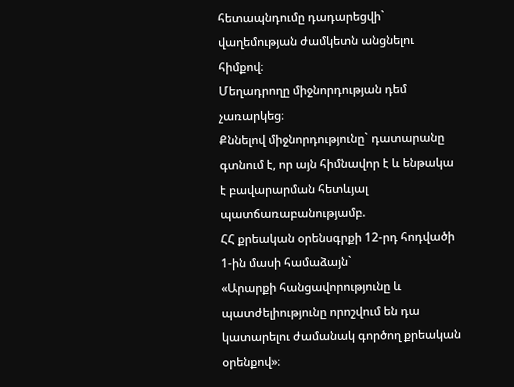հետապնդումը դադարեցվի` վաղեմության ժամկետն անցնելու հիմքով։
Մեղադրողը միջնորդության դեմ չառարկեց։
Քննելով միջնորդությունը` դատարանը գտնում է, որ այն հիմնավոր է և ենթակա է բավարարման հետևյալ պատճառաբանությամբ.
ՀՀ քրեական օրենսգրքի 12-րդ հոդվածի 1-ին մասի համաձայն`
«Արարքի հանցավորությունը և պատժելիությունը որոշվում են դա կատարելու ժամանակ գործող քրեական օրենքով»։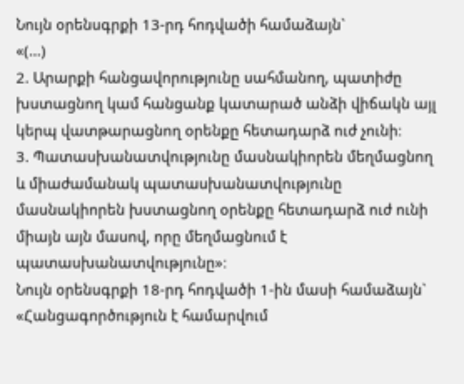Նույն օրենսգրքի 13-րդ հոդվածի համաձայն`
«(…)
2. Արարքի հանցավորությունը սահմանող, պատիժը խստացնող կամ հանցանք կատարած անձի վիճակն այլ կերպ վատթարացնող օրենքը հետադարձ ուժ չունի։
3. Պատասխանատվությունը մասնակիորեն մեղմացնող և միաժամանակ պատասխանատվությունը մասնակիորեն խստացնող օրենքը հետադարձ ուժ ունի միայն այն մասով, որը մեղմացնում է պատասխանատվությունը»։
Նույն օրենսգրքի 18-րդ հոդվածի 1-ին մասի համաձայն`
«Հանցագործություն է համարվում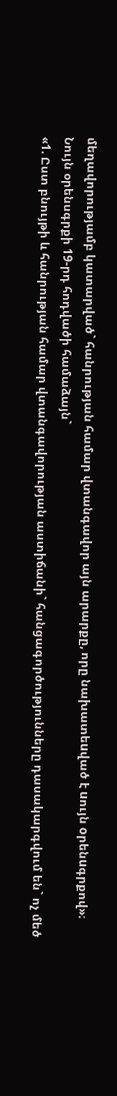մեղավորությամբ կատարված` հանրության համար վտանգավոր այն արարքը, որը նախատեuված է uույն oրենuգրքով»։
Նույն օրենսգրքի 19-րդ հոդվածի համաձայն`
«1. Ըստ բնույթի և հանրության համար վտանգավորության աստիճանի` հանցագործությունները դասակարգվում են` ոչ մեծ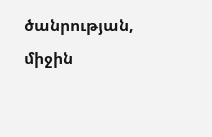ծանրության, միջին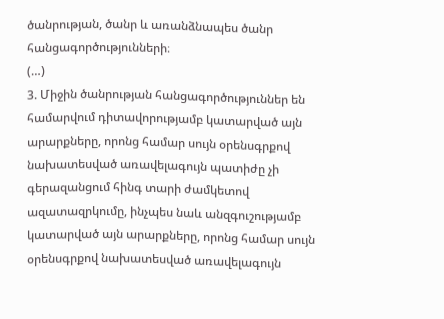ծանրության, ծանր և առանձնապես ծանր հանցագործությունների։
(…)
3. Միջին ծանրության հանցագործություններ են համարվում դիտավորությամբ կատարված այն արարքները, որոնց համար սույն օրենսգրքով նախատեսված առավելագույն պատիժը չի գերազանցում հինգ տարի ժամկետով ազատազրկումը, ինչպես նաև անզգուշությամբ կատարված այն արարքները, որոնց համար սույն օրենսգրքով նախատեսված առավելագույն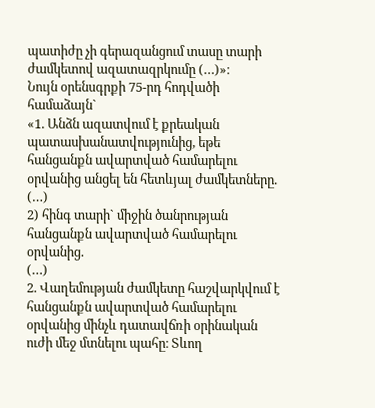պատիժը չի գերազանցում տասը տարի ժամկետով ազատազրկումը (…)»։
Նույն օրենսգրքի 75-րդ հոդվածի համաձայն`
«1. Անձն ազատվում է քրեական պատասխանատվությունից, եթե հանցանքն ավարտված համարելու օրվանից անցել են հետևյալ ժամկետները.
(…)
2) հինգ տարի` միջին ծանրության հանցանքն ավարտված համարելու օրվանից.
(…)
2. Վաղեմության ժամկետը հաշվարկվում է հանցանքն ավարտված համարելու օրվանից մինչև դատավճռի օրինական ուժի մեջ մտնելու պահը։ Տևող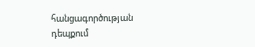հանցագործության դեպքում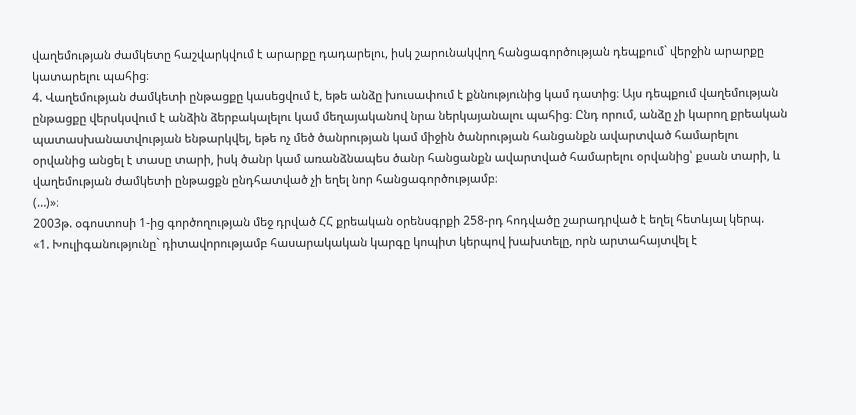վաղեմության ժամկետը հաշվարկվում է արարքը դադարելու, իսկ շարունակվող հանցագործության դեպքում` վերջին արարքը կատարելու պահից։
4. Վաղեմության ժամկետի ընթացքը կասեցվում է, եթե անձը խուսափում է քննությունից կամ դատից։ Այս դեպքում վաղեմության ընթացքը վերսկսվում է անձին ձերբակալելու կամ մեղայականով նրա ներկայանալու պահից։ Ընդ որում, անձը չի կարող քրեական պատասխանատվության ենթարկվել, եթե ոչ մեծ ծանրության կամ միջին ծանրության հանցանքն ավարտված համարելու օրվանից անցել է տասը տարի, իսկ ծանր կամ առանձնապես ծանր հանցանքն ավարտված համարելու օրվանից՝ քսան տարի, և վաղեմության ժամկետի ընթացքն ընդհատված չի եղել նոր հանցագործությամբ։
(…)»։
2003թ. օգոստոսի 1-ից գործողության մեջ դրված ՀՀ քրեական օրենսգրքի 258-րդ հոդվածը շարադրված է եղել հետևյալ կերպ.
«1. Խուլիգանությունը` դիտավորությամբ հասարակական կարգը կոպիտ կերպով խախտելը, որն արտահայտվել է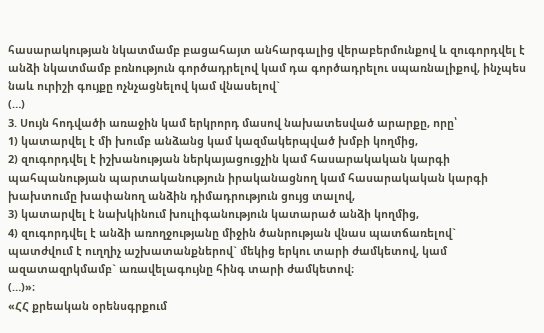հասարակության նկատմամբ բացահայտ անհարգալից վերաբերմունքով և զուգորդվել է անձի նկատմամբ բռնություն գործադրելով կամ դա գործադրելու սպառնալիքով, ինչպես նաև ուրիշի գույքը ոչնչացնելով կամ վնասելով`
(…)
3. Սույն հոդվածի առաջին կամ երկրորդ մասով նախատեսված արարքը, որը՝
1) կատարվել է մի խումբ անձանց կամ կազմակերպված խմբի կողմից,
2) զուգորդվել է իշխանության ներկայացուցչին կամ հասարակական կարգի պահպանության պարտականություն իրականացնող կամ հասարակական կարգի խախտումը խափանող անձին դիմադրություն ցույց տալով,
3) կատարվել է նախկինում խուլիգանություն կատարած անձի կողմից,
4) զուգորդվել է անձի առողջությանը միջին ծանրության վնաս պատճառելով`
պատժվում է ուղղիչ աշխատանքներով` մեկից երկու տարի ժամկետով, կամ ազատազրկմամբ` առավելագույնը հինգ տարի ժամկետով։
(…)»։
«ՀՀ քրեական օրենսգրքում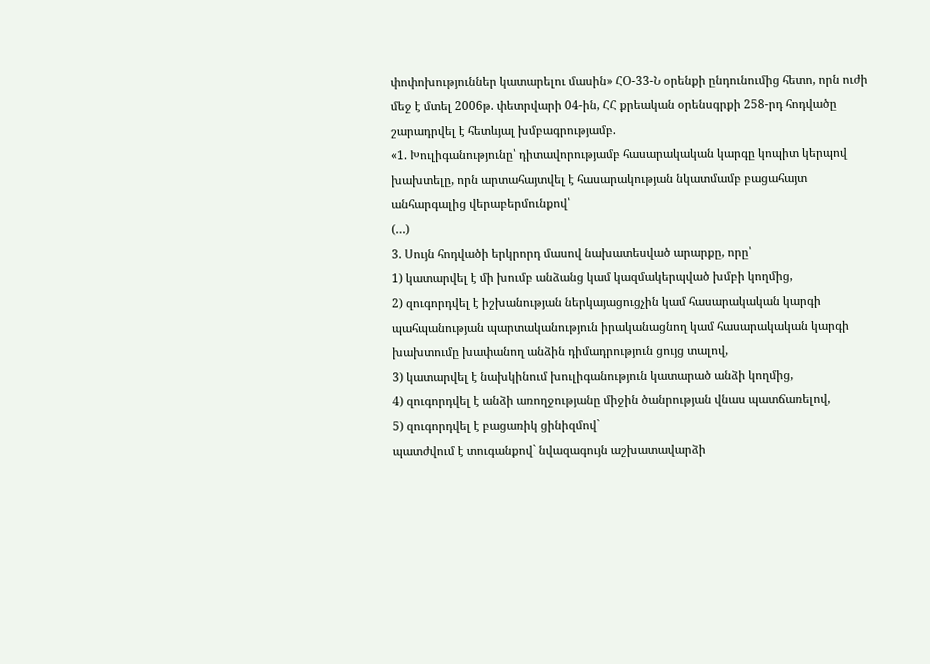փոփոխություններ կատարելու մասին» ՀՕ-33-Ն օրենքի ընդունումից հետո, որն ուժի մեջ է մտել 2006թ. փետրվարի 04-ին, ՀՀ քրեական օրենսգրքի 258-րդ հոդվածը շարադրվել է հետևյալ խմբագրությամբ.
«1. Խուլիգանությունը՝ դիտավորությամբ հասարակական կարգը կոպիտ կերպով խախտելը, որն արտահայտվել է հասարակության նկատմամբ բացահայտ անհարգալից վերաբերմունքով՝
(…)
3. Սույն հոդվածի երկրորդ մասով նախատեսված արարքը, որը՝
1) կատարվել է մի խումբ անձանց կամ կազմակերպված խմբի կողմից,
2) զուգորդվել է իշխանության ներկայացուցչին կամ հասարակական կարգի պահպանության պարտականություն իրականացնող կամ հասարակական կարգի խախտումը խափանող անձին դիմադրություն ցույց տալով,
3) կատարվել է նախկինում խուլիգանություն կատարած անձի կողմից,
4) զուգորդվել է անձի առողջությանը միջին ծանրության վնաս պատճառելով,
5) զուգորդվել է բացառիկ ցինիզմով`
պատժվում է տուգանքով` նվազագույն աշխատավարձի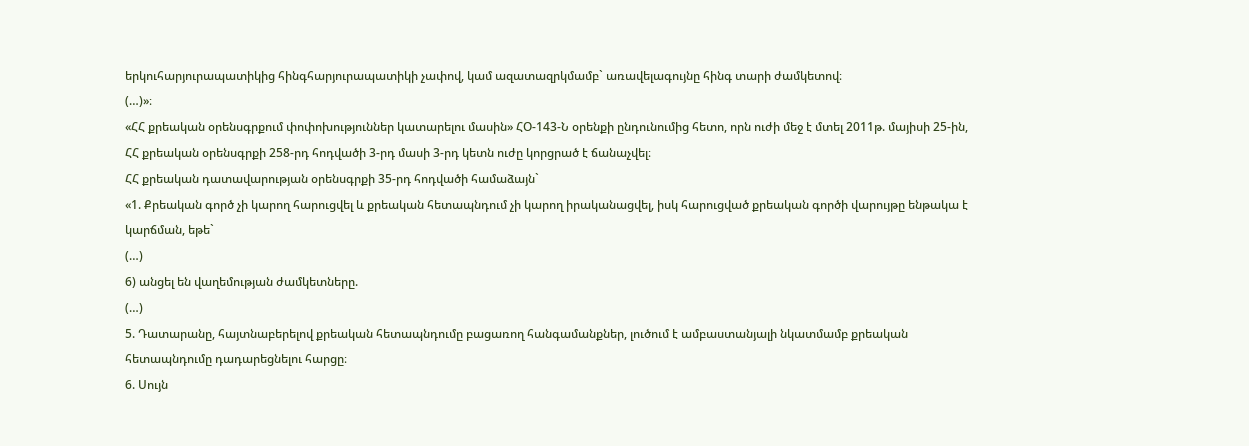երկուհարյուրապատիկից հինգհարյուրապատիկի չափով, կամ ազատազրկմամբ` առավելագույնը հինգ տարի ժամկետով։
(…)»։
«ՀՀ քրեական օրենսգրքում փոփոխություններ կատարելու մասին» ՀՕ-143-Ն օրենքի ընդունումից հետո, որն ուժի մեջ է մտել 2011թ. մայիսի 25-ին, ՀՀ քրեական օրենսգրքի 258-րդ հոդվածի 3-րդ մասի 3-րդ կետն ուժը կորցրած է ճանաչվել։
ՀՀ քրեական դատավարության օրենսգրքի 35-րդ հոդվածի համաձայն`
«1. Քրեական գործ չի կարող հարուցվել և քրեական հետապնդում չի կարող իրականացվել, իսկ հարուցված քրեական գործի վարույթը ենթակա է կարճման, եթե`
(…)
6) անցել են վաղեմության ժամկետները.
(…)
5. Դատարանը, հայտնաբերելով քրեական հետապնդումը բացառող հանգամանքներ, լուծում է ամբաստանյալի նկատմամբ քրեական հետապնդումը դադարեցնելու հարցը։
6. Սույն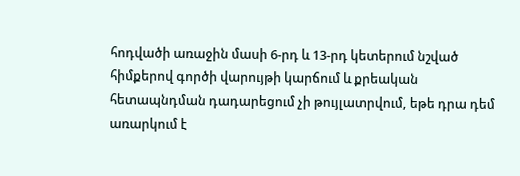հոդվածի առաջին մասի 6-րդ և 13-րդ կետերում նշված հիմքերով գործի վարույթի կարճում և քրեական հետապնդման դադարեցում չի թույլատրվում, եթե դրա դեմ առարկում է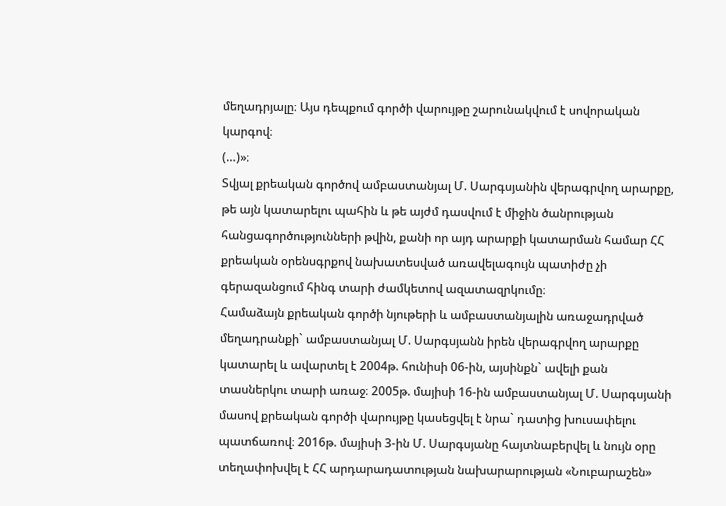մեղադրյալը։ Այս դեպքում գործի վարույթը շարունակվում է սովորական կարգով։
(…)»։
Տվյալ քրեական գործով ամբաստանյալ Մ. Սարգսյանին վերագրվող արարքը, թե այն կատարելու պահին և թե այժմ դասվում է միջին ծանրության հանցագործությունների թվին, քանի որ այդ արարքի կատարման համար ՀՀ քրեական օրենսգրքով նախատեսված առավելագույն պատիժը չի գերազանցում հինգ տարի ժամկետով ազատազրկումը։
Համաձայն քրեական գործի նյութերի և ամբաստանյալին առաջադրված մեղադրանքի` ամբաստանյալ Մ. Սարգսյանն իրեն վերագրվող արարքը կատարել և ավարտել է 2004թ. հունիսի 06-ին, այսինքն` ավելի քան տասներկու տարի առաջ։ 2005թ. մայիսի 16-ին ամբաստանյալ Մ. Սարգսյանի մասով քրեական գործի վարույթը կասեցվել է նրա` դատից խուսափելու պատճառով։ 2016թ. մայիսի 3-ին Մ. Սարգսյանը հայտնաբերվել և նույն օրը տեղափոխվել է ՀՀ արդարադատության նախարարության «Նուբարաշեն»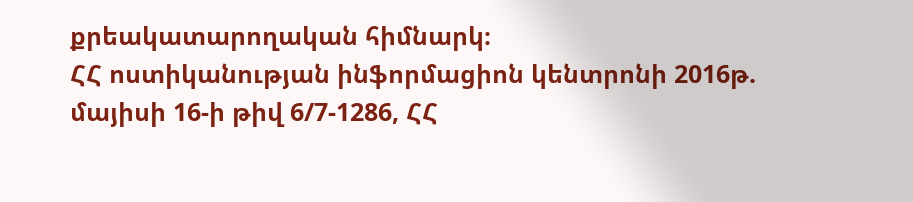քրեակատարողական հիմնարկ։
ՀՀ ոստիկանության ինֆորմացիոն կենտրոնի 2016թ. մայիսի 16-ի թիվ 6/7-1286, ՀՀ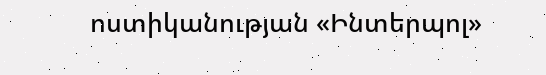ոստիկանության «Ինտերպոլ»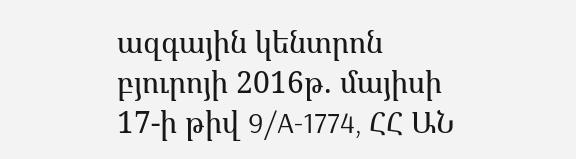ազգային կենտրոն բյուրոյի 2016թ. մայիսի 17-ի թիվ 9/A-1774, ՀՀ ԱՆ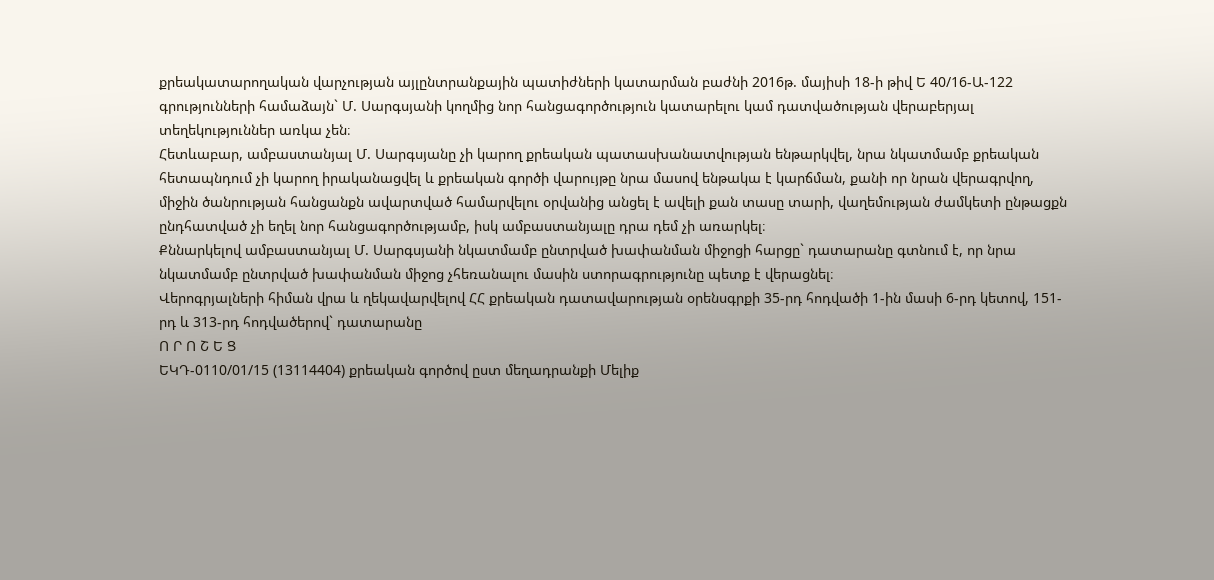քրեակատարողական վարչության այլընտրանքային պատիժների կատարման բաժնի 2016թ. մայիսի 18-ի թիվ Ե 40/16-Ա-122 գրությունների համաձայն` Մ. Սարգսյանի կողմից նոր հանցագործություն կատարելու կամ դատվածության վերաբերյալ տեղեկություններ առկա չեն։
Հետևաբար, ամբաստանյալ Մ. Սարգսյանը չի կարող քրեական պատասխանատվության ենթարկվել, նրա նկատմամբ քրեական հետապնդում չի կարող իրականացվել և քրեական գործի վարույթը նրա մասով ենթակա է կարճման, քանի որ նրան վերագրվող, միջին ծանրության հանցանքն ավարտված համարվելու օրվանից անցել է ավելի քան տասը տարի, վաղեմության ժամկետի ընթացքն ընդհատված չի եղել նոր հանցագործությամբ, իսկ ամբաստանյալը դրա դեմ չի առարկել։
Քննարկելով ամբաստանյալ Մ. Սարգսյանի նկատմամբ ընտրված խափանման միջոցի հարցը` դատարանը գտնում է, որ նրա նկատմամբ ընտրված խափանման միջոց չհեռանալու մասին ստորագրությունը պետք է վերացնել։
Վերոգրյալների հիման վրա և ղեկավարվելով ՀՀ քրեական դատավարության օրենսգրքի 35-րդ հոդվածի 1-ին մասի 6-րդ կետով, 151-րդ և 313-րդ հոդվածերով` դատարանը
Ո Ր Ո Շ Ե Ց
ԵԿԴ-0110/01/15 (13114404) քրեական գործով ըստ մեղադրանքի Մելիք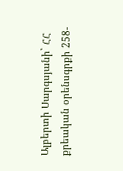Ալբերտի Սարգսյանի` ՀՀ քրեական օրենսգրքի 258-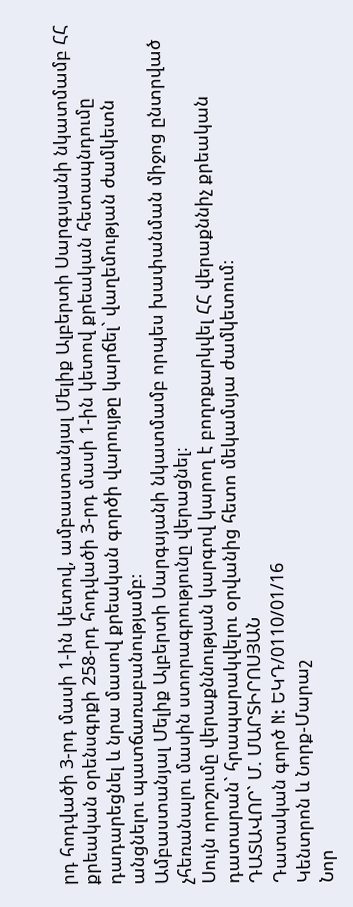րդ հոդվածի 3-րդ մասի 1-ին կետով, ամբաստանյալ Մելիք Ալբերտի Սարգսյանի նկատմամբ ՀՀ քրեական օրենսգրքի 258-րդ հոդվածի 3-րդ մասի 1-ին կետով քրեական հետապնդումը դադարեցնել և նրա մասով քրեական գործի վարույթը կարճել` վաղեմության ժամկետն անցնելու պատճառաբանությամբ։
Ամբաստանյալ Մելիք Ալբերտի Սարգսյանի նկատմամբ որպես խափանման միջոց ընտրված չհեռանալու մասին ստորագրությունը վերացնել։
Սույն որոշումը վերաքննության կարգով կարող է բողոքարկվել ՀՀ վերաքննիչ քրեական դատարան` հրապարակվելու օրվանից հետո մեկամսյա ժամկետում։
ԴԱՏԱՎՈՐ` Մ. ՄԱՐՏԻՐՈՍՅԱՆ
Դատական գործ N: ԵԿԴ/0110/01/16
Կենտրոն և Նորք-Մարաշ
Նոր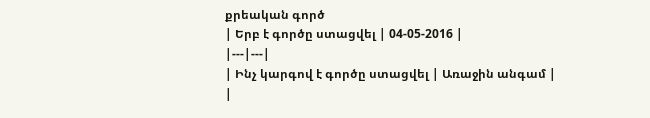քրեական գործ
| Երբ է գործը ստացվել | 04-05-2016 |
|---|---|
| Ինչ կարգով է գործը ստացվել | Առաջին անգամ |
|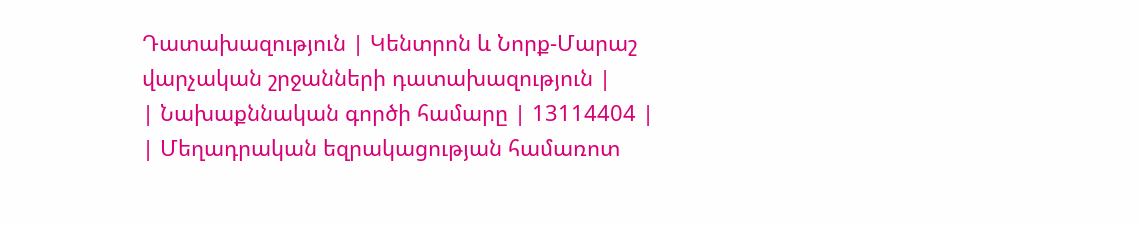Դատախազություն | Կենտրոն և Նորք-Մարաշ վարչական շրջանների դատախազություն |
| Նախաքննական գործի համարը | 13114404 |
| Մեղադրական եզրակացության համառոտ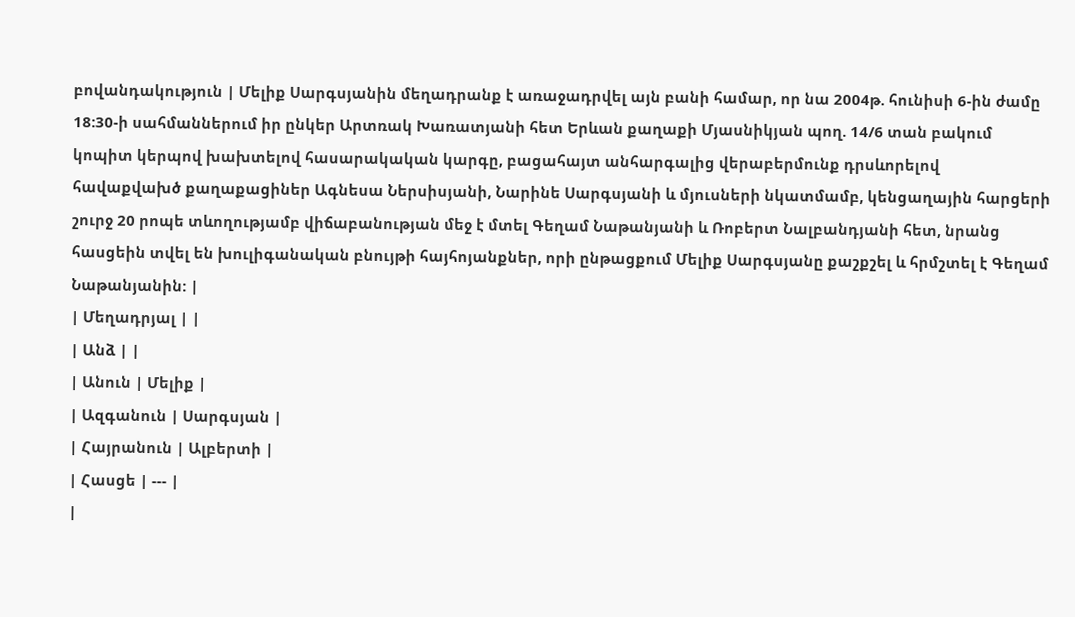բովանդակություն | Մելիք Սարգսյանին մեղադրանք է առաջադրվել այն բանի համար, որ նա 2004թ. հունիսի 6-ին ժամը 18:30-ի սահմաններում իր ընկեր Արտռակ Խառատյանի հետ Երևան քաղաքի Մյասնիկյան պող. 14/6 տան բակում կոպիտ կերպով խախտելով հասարակական կարգը, բացահայտ անհարգալից վերաբերմունք դրսևորելով հավաքվախծ քաղաքացիներ Ագնեսա Ներսիսյանի, Նարինե Սարգսյանի և մյուսների նկատմամբ, կենցաղային հարցերի շուրջ 20 րոպե տևողությամբ վիճաբանության մեջ է մտել Գեղամ Նաթանյանի և Ռոբերտ Նալբանդյանի հետ, նրանց հասցեին տվել են խուլիգանական բնույթի հայհոյանքներ, որի ընթացքում Մելիք Սարգսյանը քաշքշել և հրմշտել է Գեղամ Նաթանյանին: |
| Մեղադրյալ | |
| Անձ | |
| Անուն | Մելիք |
| Ազգանուն | Սարգսյան |
| Հայրանուն | Ալբերտի |
| Հասցե | --- |
|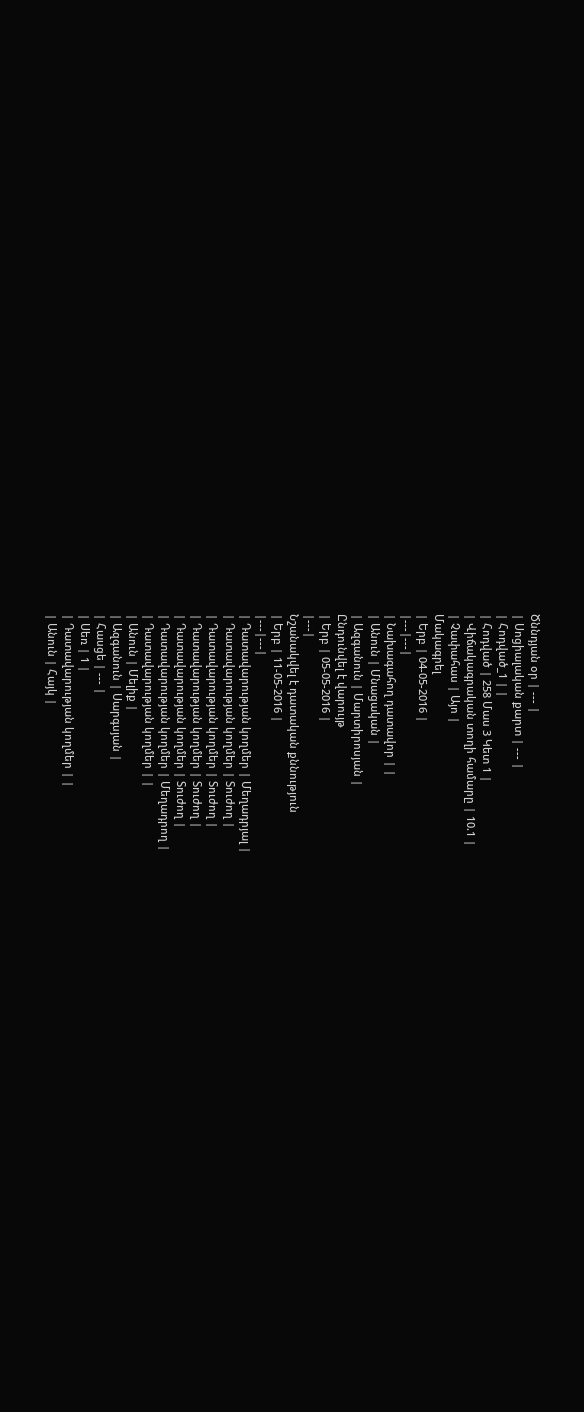Ծննդյան օր | --- |
| Սոցիալական քարտ | --- |
| Հոդված_1 | |
| Հոդված | 258 Մաս 3 Կետ 1 |
| Վիճակագրական տողի համարը | 10.1 |
| Չափահաս | Այո |
Մակագրել
| Երբ | 04-05-2016 |
|---|---|
| Նախագահող դատավոր | |
| Անուն | Մնացական |
| Ազգանուն | Մարտիրոսյան |
Ընդունվել է վարույթ
| Երբ | 05-05-2016 |
|---|
Նշանակվել է դատական քննություն
| Երբ | 11-05-2016 |
|---|---|
| Դատավարության կողմեր | Մեղադրյալ |
| Դատավարության կողմեր | Տուժող |
| Դատավարության կողմեր | Տուժող |
| Դատավարության կողմեր | Տուժող |
| Դատավարության կողմեր | Տուժող |
| Դատավարության կողմեր | Մեղադրող |
| Դատավարության կողմեր | |
| Անուն | Մելիք |
| Ազգանուն | Սարգսյան |
| Հասցե | --- |
| Սեռ | 1 |
| Դատավարության կողմեր | |
| Անուն | Հայկ |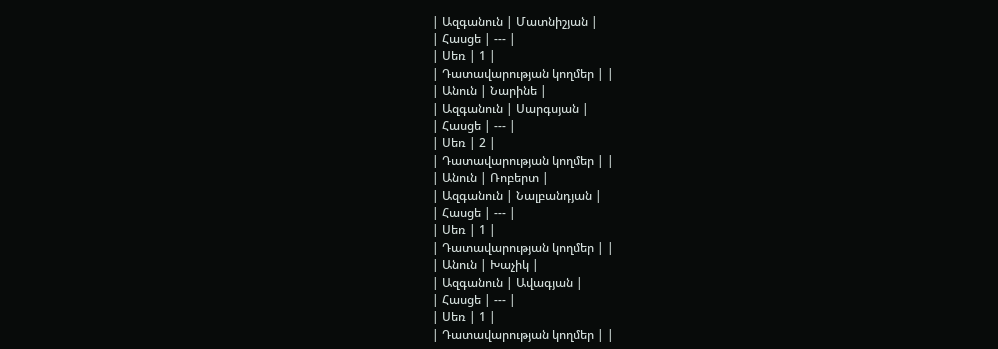| Ազգանուն | Մատնիշյան |
| Հասցե | --- |
| Սեռ | 1 |
| Դատավարության կողմեր | |
| Անուն | Նարինե |
| Ազգանուն | Սարգսյան |
| Հասցե | --- |
| Սեռ | 2 |
| Դատավարության կողմեր | |
| Անուն | Ռոբերտ |
| Ազգանուն | Նալբանդյան |
| Հասցե | --- |
| Սեռ | 1 |
| Դատավարության կողմեր | |
| Անուն | Խաչիկ |
| Ազգանուն | Ավագյան |
| Հասցե | --- |
| Սեռ | 1 |
| Դատավարության կողմեր | |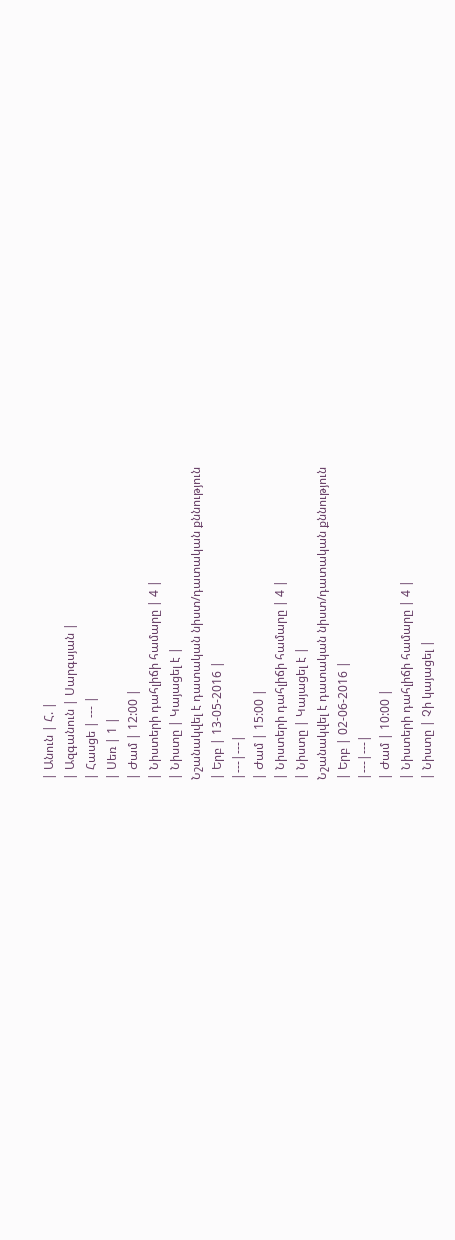| Անուն | Հ. |
| Ազգանուն | Սարգսյան |
| Հասցե | --- |
| Սեռ | 1 |
| Ժամ | 12:00 |
| Նիստերի դահլիճի համարը | 4 |
| Նիստը | Կայացել է |
Նշանակվել է դատական նիստ/դատական քննություն
| Երբ | 13-05-2016 |
|---|---|
| Ժամ | 15:00 |
| Նիստերի դահլիճի համարը | 4 |
| Նիստը | Կայացել է |
Նշանակվել է դատական նիստ/դատական քննություն
| Երբ | 02-06-2016 |
|---|---|
| Ժամ | 10:00 |
| Նիստերի դահլիճի համարը | 4 |
| Նիստը | Չի կայացել |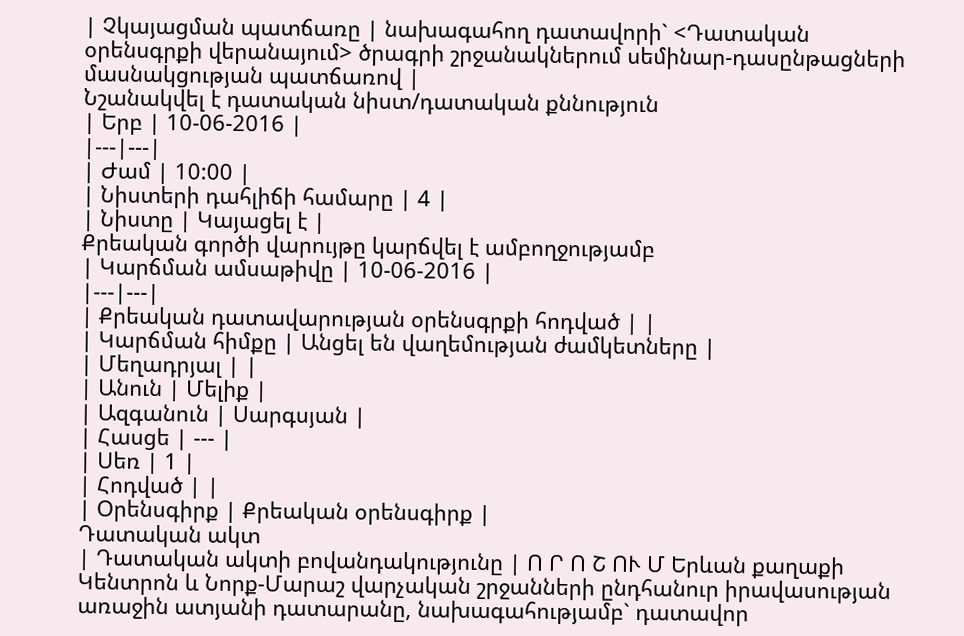| Չկայացման պատճառը | նախագահող դատավորի` <Դատական օրենսգրքի վերանայում> ծրագրի շրջանակներում սեմինար-դասընթացների մասնակցության պատճառով |
Նշանակվել է դատական նիստ/դատական քննություն
| Երբ | 10-06-2016 |
|---|---|
| Ժամ | 10:00 |
| Նիստերի դահլիճի համարը | 4 |
| Նիստը | Կայացել է |
Քրեական գործի վարույթը կարճվել է ամբողջությամբ
| Կարճման ամսաթիվը | 10-06-2016 |
|---|---|
| Քրեական դատավարության օրենսգրքի հոդված | |
| Կարճման հիմքը | Անցել են վաղեմության ժամկետները |
| Մեղադրյալ | |
| Անուն | Մելիք |
| Ազգանուն | Սարգսյան |
| Հասցե | --- |
| Սեռ | 1 |
| Հոդված | |
| Օրենսգիրք | Քրեական օրենսգիրք |
Դատական ակտ
| Դատական ակտի բովանդակությունը | Ո Ր Ո Շ ՈՒ Մ Երևան քաղաքի Կենտրոն և Նորք-Մարաշ վարչական շրջանների ընդհանուր իրավասության առաջին ատյանի դատարանը, նախագահությամբ` դատավոր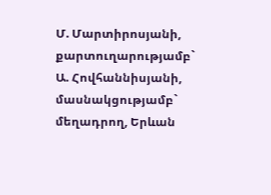Մ. Մարտիրոսյանի, քարտուղարությամբ` Ա. Հովհաննիսյանի, մասնակցությամբ` մեղադրող, Երևան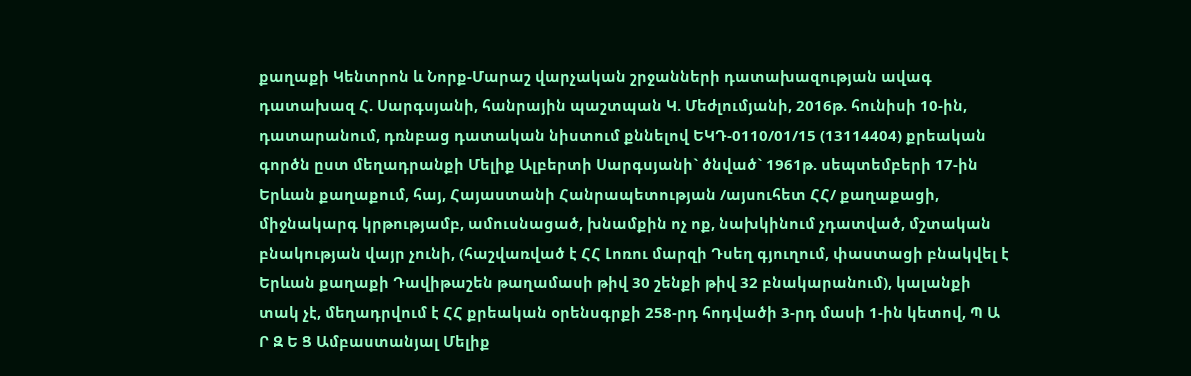քաղաքի Կենտրոն և Նորք-Մարաշ վարչական շրջանների դատախազության ավագ դատախազ Հ. Սարգսյանի, հանրային պաշտպան Կ. Մեժլումյանի, 2016թ. հունիսի 10-ին, դատարանում, դռնբաց դատական նիստում քննելով ԵԿԴ-0110/01/15 (13114404) քրեական գործն ըստ մեղադրանքի Մելիք Ալբերտի Սարգսյանի` ծնված` 1961թ. սեպտեմբերի 17-ին Երևան քաղաքում, հայ, Հայաստանի Հանրապետության /այսուհետ ՀՀ/ քաղաքացի, միջնակարգ կրթությամբ, ամուսնացած, խնամքին ոչ ոք, նախկինում չդատված, մշտական բնակության վայր չունի, (հաշվառված է ՀՀ Լոռու մարզի Դսեղ գյուղում, փաստացի բնակվել է Երևան քաղաքի Դավիթաշեն թաղամասի թիվ 30 շենքի թիվ 32 բնակարանում), կալանքի տակ չէ, մեղադրվում է ՀՀ քրեական օրենսգրքի 258-րդ հոդվածի 3-րդ մասի 1-ին կետով, Պ Ա Ր Զ Ե Ց Ամբաստանյալ Մելիք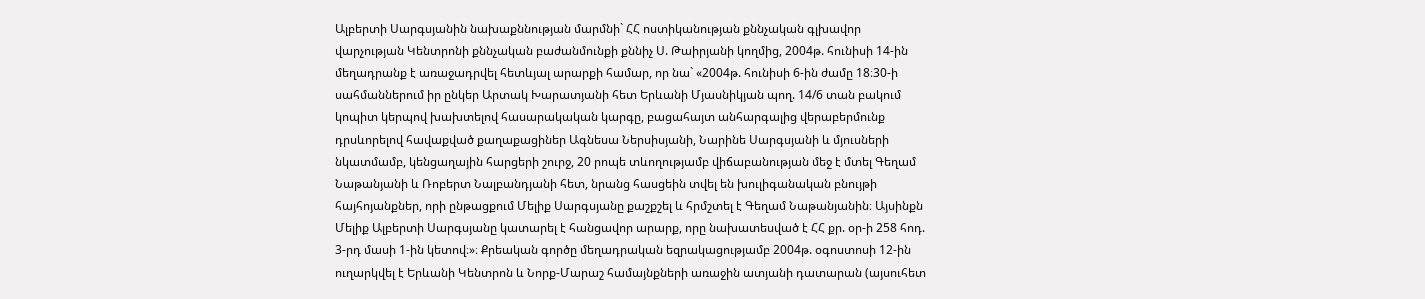Ալբերտի Սարգսյանին նախաքննության մարմնի` ՀՀ ոստիկանության քննչական գլխավոր վարչության Կենտրոնի քննչական բաժանմունքի քննիչ Ս. Թաիրյանի կողմից, 2004թ. հունիսի 14-ին մեղադրանք է առաջադրվել հետևյալ արարքի համար, որ նա` «2004թ. հունիսի 6-ին ժամը 18։30-ի սահմաններում իր ընկեր Արտակ Խարատյանի հետ Երևանի Մյասնիկյան պող. 14/6 տան բակում կոպիտ կերպով խախտելով հասարակական կարգը, բացահայտ անհարգալից վերաբերմունք դրսևորելով հավաքված քաղաքացիներ Ագնեսա Ներսիսյանի, Նարինե Սարգսյանի և մյուսների նկատմամբ, կենցաղային հարցերի շուրջ, 20 րոպե տևողությամբ վիճաբանության մեջ է մտել Գեղամ Նաթանյանի և Ռոբերտ Նալբանդյանի հետ, նրանց հասցեին տվել են խուլիգանական բնույթի հայհոյանքներ, որի ընթացքում Մելիք Սարգսյանը քաշքշել և հրմշտել է Գեղամ Նաթանյանին։ Այսինքն Մելիք Ալբերտի Սարգսյանը կատարել է հանցավոր արարք, որը նախատեսված է ՀՀ քր. օր-ի 258 հոդ. 3-րդ մասի 1-ին կետով։»։ Քրեական գործը մեղադրական եզրակացությամբ 2004թ. օգոստոսի 12-ին ուղարկվել է Երևանի Կենտրոն և Նորք-Մարաշ համայնքների առաջին ատյանի դատարան (այսուհետ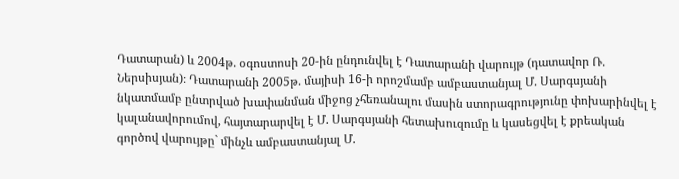Դատարան) և 2004թ. օգոստոսի 20-ին ընդունվել է Դատարանի վարույթ (դատավոր Ռ. Ներսիսյան)։ Դատարանի 2005թ. մայիսի 16-ի որոշմամբ ամբաստանյալ Մ. Սարգսյանի նկատմամբ ընտրված խափանման միջոց չհեռանալու մասին ստորագրությունը փոխարինվել է կալանավորումով, հայտարարվել է Մ. Սարգսյանի հետախուզումը և կասեցվել է քրեական գործով վարույթը` մինչև ամբաստանյալ Մ.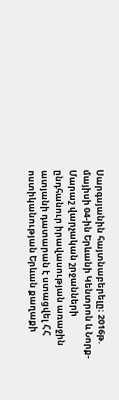Սարգսյանին հայտնաբերելը։ 2016թ. մայիսի 04-ին Երևանի Կենտրոն և Նորք-Մարաշ վարչական շրջանների ընդհանուր իրավասության առաջին ատյանի դատարան է ստացվել ՀՀ ոստիկանության Երևան քաղաքի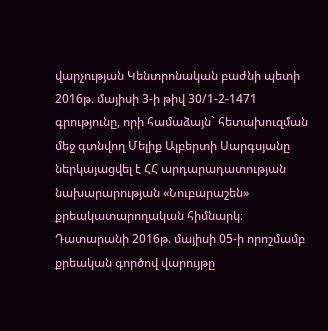վարչության Կենտրոնական բաժնի պետի 2016թ. մայիսի 3-ի թիվ 30/1-2-1471 գրությունը, որի համաձայն` հետախուզման մեջ գտնվող Մելիք Ալբերտի Սարգսյանը ներկայացվել է ՀՀ արդարադատության նախարարության «Նուբարաշեն» քրեակատարողական հիմնարկ։ Դատարանի 2016թ. մայիսի 05-ի որոշմամբ քրեական գործով վարույթը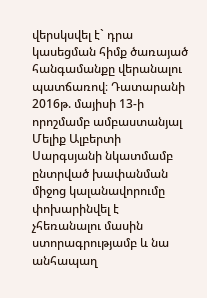վերսկսվել է` դրա կասեցման հիմք ծառայած հանգամանքը վերանալու պատճառով։ Դատարանի 2016թ. մայիսի 13-ի որոշմամբ ամբաստանյալ Մելիք Ալբերտի Սարգսյանի նկատմամբ ընտրված խափանման միջոց կալանավորումը փոխարինվել է չհեռանալու մասին ստորագրությամբ և նա անհապաղ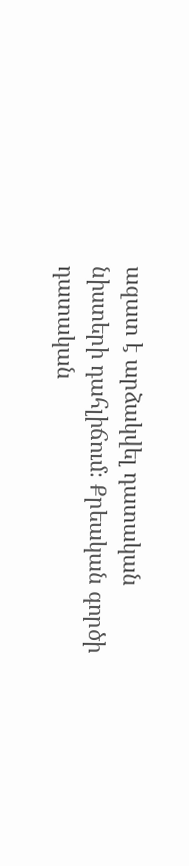ազատ է արձակվել դատական նիստերի դահլիճում։ Քրեական գործի դատական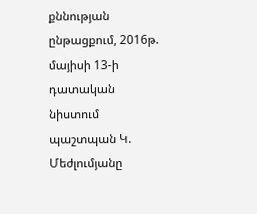քննության ընթացքում, 2016թ. մայիսի 13-ի դատական նիստում պաշտպան Կ. Մեժլումյանը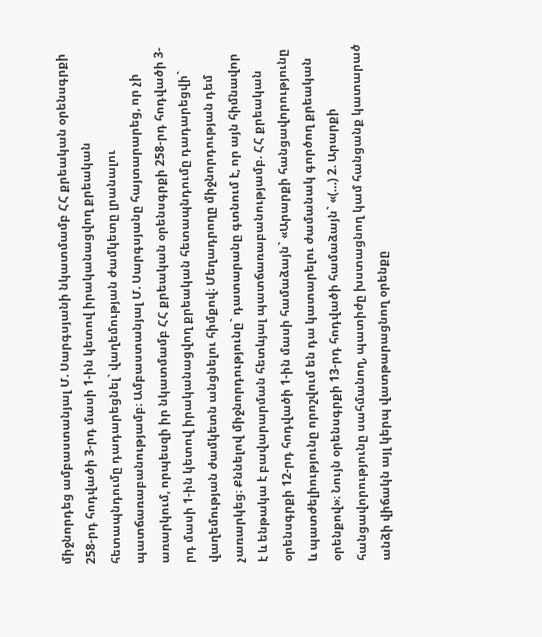միջնորդեց ամբաստանյալ Մ. Սարգսյանի նկատմամբ ՀՀ քրեական օրենսգրքի 258-րդ հոդվածի 3-րդ մասի 1-ին կետով իրականացվող քրեական հետապնդումը դադարեցնել` վաղեմության ժամկետը լրանալու պատճառաբանությամբ։ Ամբաստանյալ Մ. Սարգսյանը հայտարարեց, որ չի առարկում, որպեսզի իր նկատմամբ ՀՀ քրեական օրենսգրքի 258-րդ հոդվածի 3-րդ մասի 1-ին կետով իրականացվող քրեական հետապնդումը դադարեցվի` վաղեմության ժամկետն անցնելու հիմքով։ Մեղադրողը միջնորդության դեմ չառարկեց։ Քննելով միջնորդությունը` դատարանը գտնում է, որ այն հիմնավոր է և ենթակա է բավարարման հետևյալ պատճառաբանությամբ. ՀՀ քրեական օրենսգրքի 12-րդ հոդվածի 1-ին մասի համաձայն` «Արարքի հանցավորությունը և պատժելիությունը որոշվում են դա կատարելու ժամանակ գործող քրեական օրենքով»։ Նույն օրենսգրքի 13-րդ հոդվածի համաձայն` «(…) 2. Արարքի հանցավորությունը սահմանող, պատիժը խստացնող կամ հանցանք կատարած անձի վիճակն այլ կերպ վատթարացնող օրենքը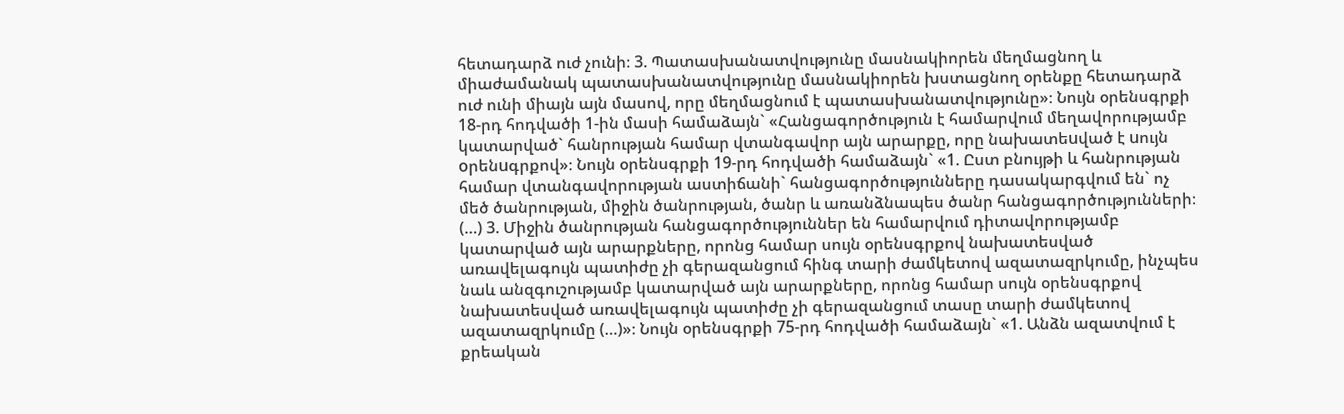հետադարձ ուժ չունի։ 3. Պատասխանատվությունը մասնակիորեն մեղմացնող և միաժամանակ պատասխանատվությունը մասնակիորեն խստացնող օրենքը հետադարձ ուժ ունի միայն այն մասով, որը մեղմացնում է պատասխանատվությունը»։ Նույն օրենսգրքի 18-րդ հոդվածի 1-ին մասի համաձայն` «Հանցագործություն է համարվում մեղավորությամբ կատարված` հանրության համար վտանգավոր այն արարքը, որը նախատեuված է uույն oրենuգրքով»։ Նույն օրենսգրքի 19-րդ հոդվածի համաձայն` «1. Ըստ բնույթի և հանրության համար վտանգավորության աստիճանի` հանցագործությունները դասակարգվում են` ոչ մեծ ծանրության, միջին ծանրության, ծանր և առանձնապես ծանր հանցագործությունների։ (…) 3. Միջին ծանրության հանցագործություններ են համարվում դիտավորությամբ կատարված այն արարքները, որոնց համար սույն օրենսգրքով նախատեսված առավելագույն պատիժը չի գերազանցում հինգ տարի ժամկետով ազատազրկումը, ինչպես նաև անզգուշությամբ կատարված այն արարքները, որոնց համար սույն օրենսգրքով նախատեսված առավելագույն պատիժը չի գերազանցում տասը տարի ժամկետով ազատազրկումը (…)»։ Նույն օրենսգրքի 75-րդ հոդվածի համաձայն` «1. Անձն ազատվում է քրեական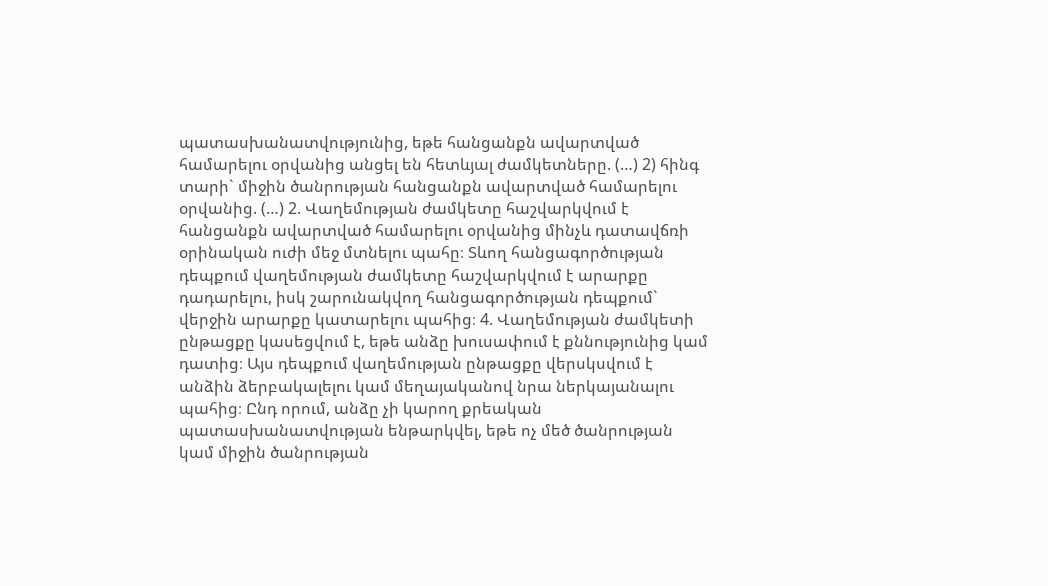պատասխանատվությունից, եթե հանցանքն ավարտված համարելու օրվանից անցել են հետևյալ ժամկետները. (…) 2) հինգ տարի` միջին ծանրության հանցանքն ավարտված համարելու օրվանից. (…) 2. Վաղեմության ժամկետը հաշվարկվում է հանցանքն ավարտված համարելու օրվանից մինչև դատավճռի օրինական ուժի մեջ մտնելու պահը։ Տևող հանցագործության դեպքում վաղեմության ժամկետը հաշվարկվում է արարքը դադարելու, իսկ շարունակվող հանցագործության դեպքում` վերջին արարքը կատարելու պահից։ 4. Վաղեմության ժամկետի ընթացքը կասեցվում է, եթե անձը խուսափում է քննությունից կամ դատից։ Այս դեպքում վաղեմության ընթացքը վերսկսվում է անձին ձերբակալելու կամ մեղայականով նրա ներկայանալու պահից։ Ընդ որում, անձը չի կարող քրեական պատասխանատվության ենթարկվել, եթե ոչ մեծ ծանրության կամ միջին ծանրության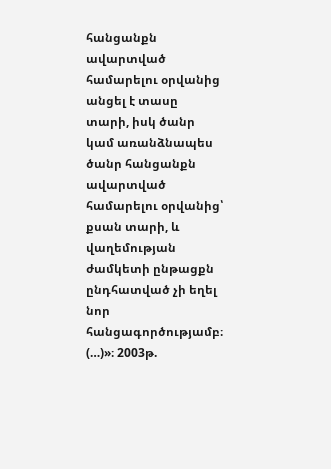հանցանքն ավարտված համարելու օրվանից անցել է տասը տարի, իսկ ծանր կամ առանձնապես ծանր հանցանքն ավարտված համարելու օրվանից՝ քսան տարի, և վաղեմության ժամկետի ընթացքն ընդհատված չի եղել նոր հանցագործությամբ։ (…)»։ 2003թ.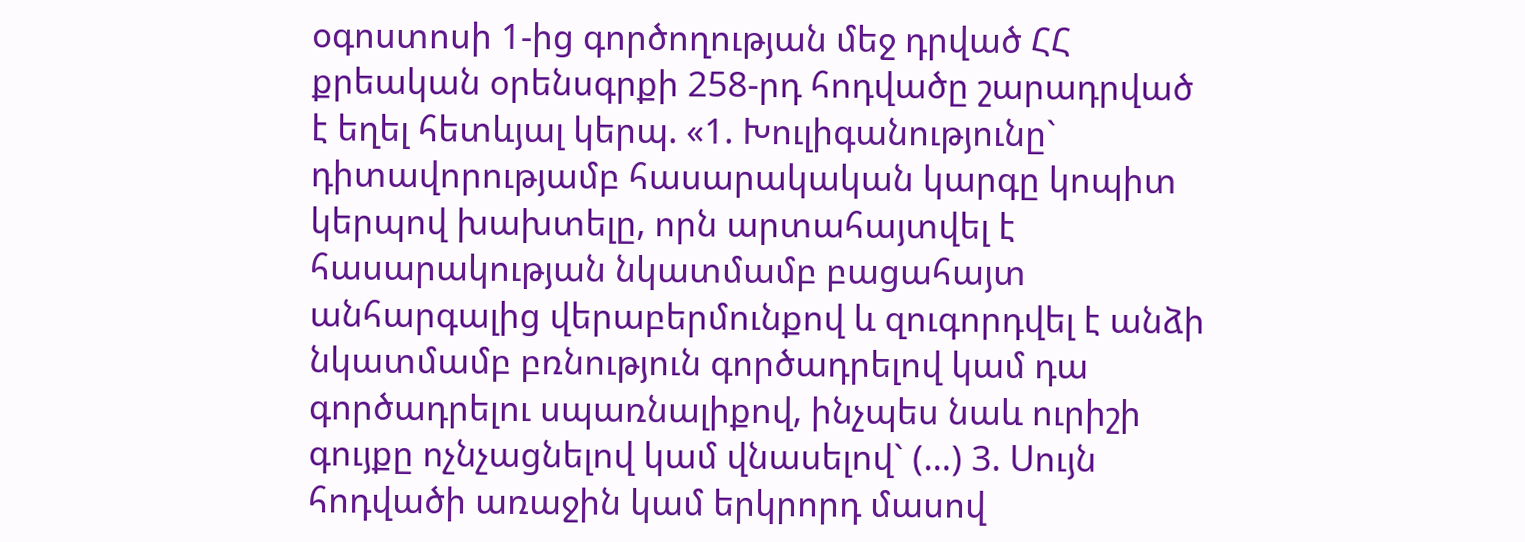օգոստոսի 1-ից գործողության մեջ դրված ՀՀ քրեական օրենսգրքի 258-րդ հոդվածը շարադրված է եղել հետևյալ կերպ. «1. Խուլիգանությունը` դիտավորությամբ հասարակական կարգը կոպիտ կերպով խախտելը, որն արտահայտվել է հասարակության նկատմամբ բացահայտ անհարգալից վերաբերմունքով և զուգորդվել է անձի նկատմամբ բռնություն գործադրելով կամ դա գործադրելու սպառնալիքով, ինչպես նաև ուրիշի գույքը ոչնչացնելով կամ վնասելով` (…) 3. Սույն հոդվածի առաջին կամ երկրորդ մասով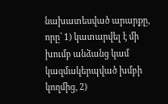նախատեսված արարքը, որը՝ 1) կատարվել է մի խումբ անձանց կամ կազմակերպված խմբի կողմից, 2)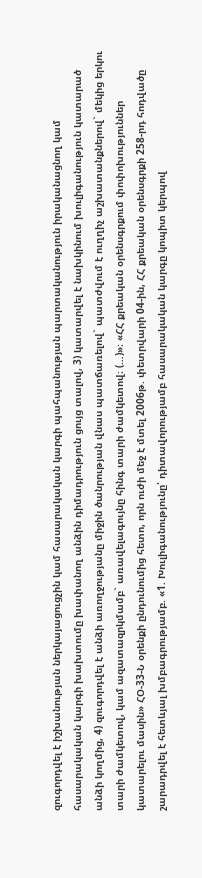զուգորդվել է իշխանության ներկայացուցչին կամ հասարակական կարգի պահպանության պարտականություն իրականացնող կամ հասարակական կարգի խախտումը խափանող անձին դիմադրություն ցույց տալով, 3) կատարվել է նախկինում խուլիգանություն կատարած անձի կողմից, 4) զուգորդվել է անձի առողջությանը միջին ծանրության վնաս պատճառելով` պատժվում է ուղղիչ աշխատանքներով` մեկից երկու տարի ժամկետով, կամ ազատազրկմամբ` առավելագույնը հինգ տարի ժամկետով։ (…)»։ «ՀՀ քրեական օրենսգրքում փոփոխություններ կատարելու մասին» ՀՕ-33-Ն օրենքի ընդունումից հետո, որն ուժի մեջ է մտել 2006թ. փետրվարի 04-ին, ՀՀ քրեական օրենսգրքի 258-րդ հոդվածը շարադրվել է հետևյալ խմբագրությամբ. «1. Խուլիգանությունը՝ դիտավորությամբ հասարակական կարգը կոպիտ կերպով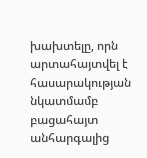խախտելը, որն արտահայտվել է հասարակության նկատմամբ բացահայտ անհարգալից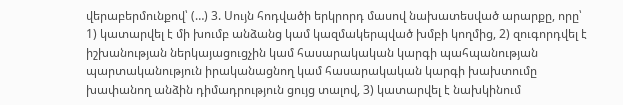վերաբերմունքով՝ (…) 3. Սույն հոդվածի երկրորդ մասով նախատեսված արարքը, որը՝ 1) կատարվել է մի խումբ անձանց կամ կազմակերպված խմբի կողմից, 2) զուգորդվել է իշխանության ներկայացուցչին կամ հասարակական կարգի պահպանության պարտականություն իրականացնող կամ հասարակական կարգի խախտումը խափանող անձին դիմադրություն ցույց տալով, 3) կատարվել է նախկինում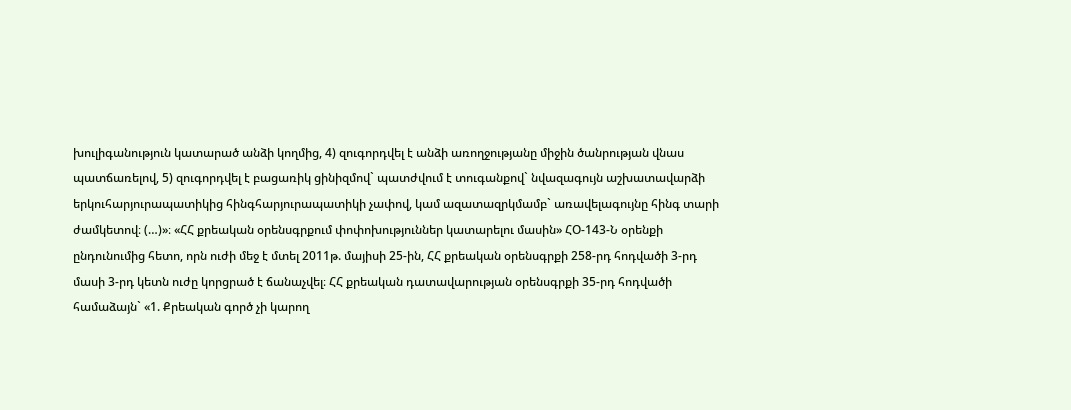խուլիգանություն կատարած անձի կողմից, 4) զուգորդվել է անձի առողջությանը միջին ծանրության վնաս պատճառելով, 5) զուգորդվել է բացառիկ ցինիզմով` պատժվում է տուգանքով` նվազագույն աշխատավարձի երկուհարյուրապատիկից հինգհարյուրապատիկի չափով, կամ ազատազրկմամբ` առավելագույնը հինգ տարի ժամկետով։ (…)»։ «ՀՀ քրեական օրենսգրքում փոփոխություններ կատարելու մասին» ՀՕ-143-Ն օրենքի ընդունումից հետո, որն ուժի մեջ է մտել 2011թ. մայիսի 25-ին, ՀՀ քրեական օրենսգրքի 258-րդ հոդվածի 3-րդ մասի 3-րդ կետն ուժը կորցրած է ճանաչվել։ ՀՀ քրեական դատավարության օրենսգրքի 35-րդ հոդվածի համաձայն` «1. Քրեական գործ չի կարող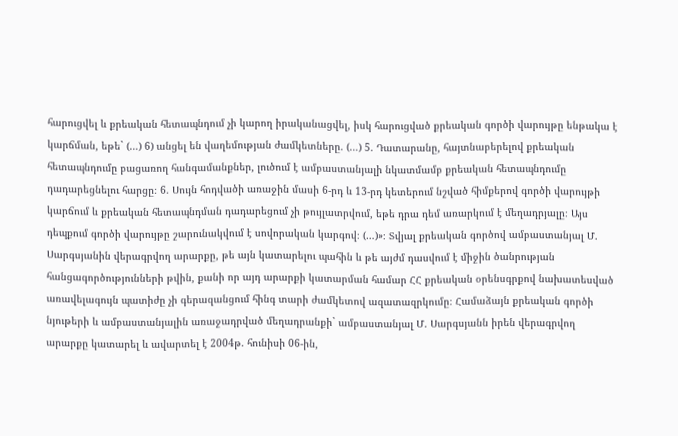հարուցվել և քրեական հետապնդում չի կարող իրականացվել, իսկ հարուցված քրեական գործի վարույթը ենթակա է կարճման, եթե` (…) 6) անցել են վաղեմության ժամկետները. (…) 5. Դատարանը, հայտնաբերելով քրեական հետապնդումը բացառող հանգամանքներ, լուծում է ամբաստանյալի նկատմամբ քրեական հետապնդումը դադարեցնելու հարցը։ 6. Սույն հոդվածի առաջին մասի 6-րդ և 13-րդ կետերում նշված հիմքերով գործի վարույթի կարճում և քրեական հետապնդման դադարեցում չի թույլատրվում, եթե դրա դեմ առարկում է մեղադրյալը։ Այս դեպքում գործի վարույթը շարունակվում է սովորական կարգով։ (…)»։ Տվյալ քրեական գործով ամբաստանյալ Մ. Սարգսյանին վերագրվող արարքը, թե այն կատարելու պահին և թե այժմ դասվում է միջին ծանրության հանցագործությունների թվին, քանի որ այդ արարքի կատարման համար ՀՀ քրեական օրենսգրքով նախատեսված առավելագույն պատիժը չի գերազանցում հինգ տարի ժամկետով ազատազրկումը։ Համաձայն քրեական գործի նյութերի և ամբաստանյալին առաջադրված մեղադրանքի` ամբաստանյալ Մ. Սարգսյանն իրեն վերագրվող արարքը կատարել և ավարտել է 2004թ. հունիսի 06-ին,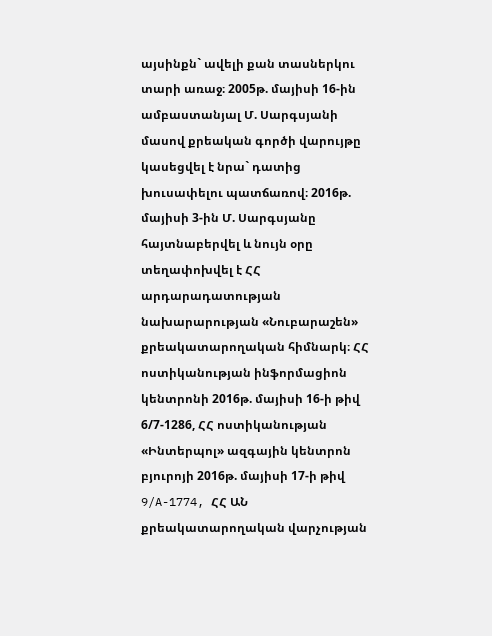այսինքն` ավելի քան տասներկու տարի առաջ։ 2005թ. մայիսի 16-ին ամբաստանյալ Մ. Սարգսյանի մասով քրեական գործի վարույթը կասեցվել է նրա` դատից խուսափելու պատճառով։ 2016թ. մայիսի 3-ին Մ. Սարգսյանը հայտնաբերվել և նույն օրը տեղափոխվել է ՀՀ արդարադատության նախարարության «Նուբարաշեն» քրեակատարողական հիմնարկ։ ՀՀ ոստիկանության ինֆորմացիոն կենտրոնի 2016թ. մայիսի 16-ի թիվ 6/7-1286, ՀՀ ոստիկանության «Ինտերպոլ» ազգային կենտրոն բյուրոյի 2016թ. մայիսի 17-ի թիվ 9/A-1774, ՀՀ ԱՆ քրեակատարողական վարչության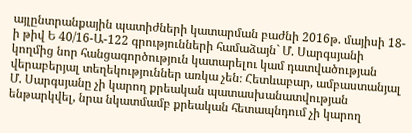այլընտրանքային պատիժների կատարման բաժնի 2016թ. մայիսի 18-ի թիվ Ե 40/16-Ա-122 գրությունների համաձայն` Մ. Սարգսյանի կողմից նոր հանցագործություն կատարելու կամ դատվածության վերաբերյալ տեղեկություններ առկա չեն։ Հետևաբար, ամբաստանյալ Մ. Սարգսյանը չի կարող քրեական պատասխանատվության ենթարկվել, նրա նկատմամբ քրեական հետապնդում չի կարող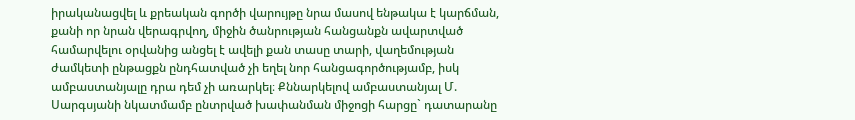իրականացվել և քրեական գործի վարույթը նրա մասով ենթակա է կարճման, քանի որ նրան վերագրվող, միջին ծանրության հանցանքն ավարտված համարվելու օրվանից անցել է ավելի քան տասը տարի, վաղեմության ժամկետի ընթացքն ընդհատված չի եղել նոր հանցագործությամբ, իսկ ամբաստանյալը դրա դեմ չի առարկել։ Քննարկելով ամբաստանյալ Մ. Սարգսյանի նկատմամբ ընտրված խափանման միջոցի հարցը` դատարանը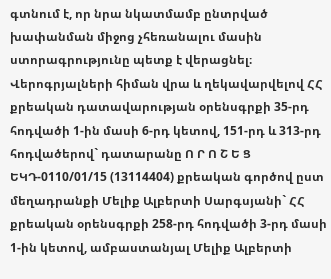գտնում է, որ նրա նկատմամբ ընտրված խափանման միջոց չհեռանալու մասին ստորագրությունը պետք է վերացնել։ Վերոգրյալների հիման վրա և ղեկավարվելով ՀՀ քրեական դատավարության օրենսգրքի 35-րդ հոդվածի 1-ին մասի 6-րդ կետով, 151-րդ և 313-րդ հոդվածերով` դատարանը Ո Ր Ո Շ Ե Ց ԵԿԴ-0110/01/15 (13114404) քրեական գործով ըստ մեղադրանքի Մելիք Ալբերտի Սարգսյանի` ՀՀ քրեական օրենսգրքի 258-րդ հոդվածի 3-րդ մասի 1-ին կետով, ամբաստանյալ Մելիք Ալբերտի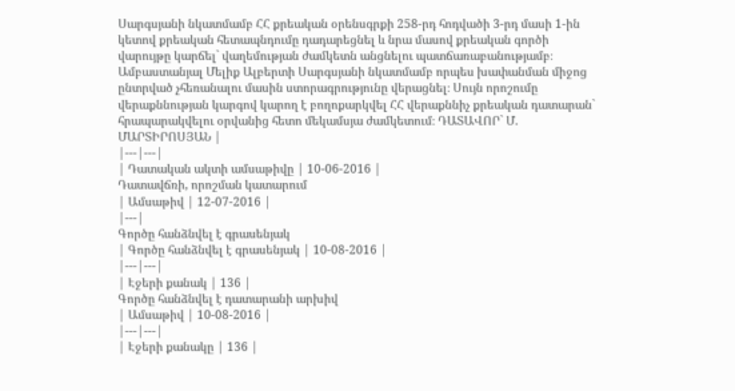Սարգսյանի նկատմամբ ՀՀ քրեական օրենսգրքի 258-րդ հոդվածի 3-րդ մասի 1-ին կետով քրեական հետապնդումը դադարեցնել և նրա մասով քրեական գործի վարույթը կարճել` վաղեմության ժամկետն անցնելու պատճառաբանությամբ։ Ամբաստանյալ Մելիք Ալբերտի Սարգսյանի նկատմամբ որպես խափանման միջոց ընտրված չհեռանալու մասին ստորագրությունը վերացնել։ Սույն որոշումը վերաքննության կարգով կարող է բողոքարկվել ՀՀ վերաքննիչ քրեական դատարան` հրապարակվելու օրվանից հետո մեկամսյա ժամկետում։ ԴԱՏԱՎՈՐ` Մ. ՄԱՐՏԻՐՈՍՅԱՆ |
|---|---|
| Դատական ակտի ամսաթիվը | 10-06-2016 |
Դատավճռի, որոշման կատարում
| Ամսաթիվ | 12-07-2016 |
|---|
Գործը հանձնվել է գրասենյակ
| Գործը հանձնվել է գրասենյակ | 10-08-2016 |
|---|---|
| Էջերի քանակ | 136 |
Գործը հանձնվել է դատարանի արխիվ
| Ամսաթիվ | 10-08-2016 |
|---|---|
| Էջերի քանակը | 136 |